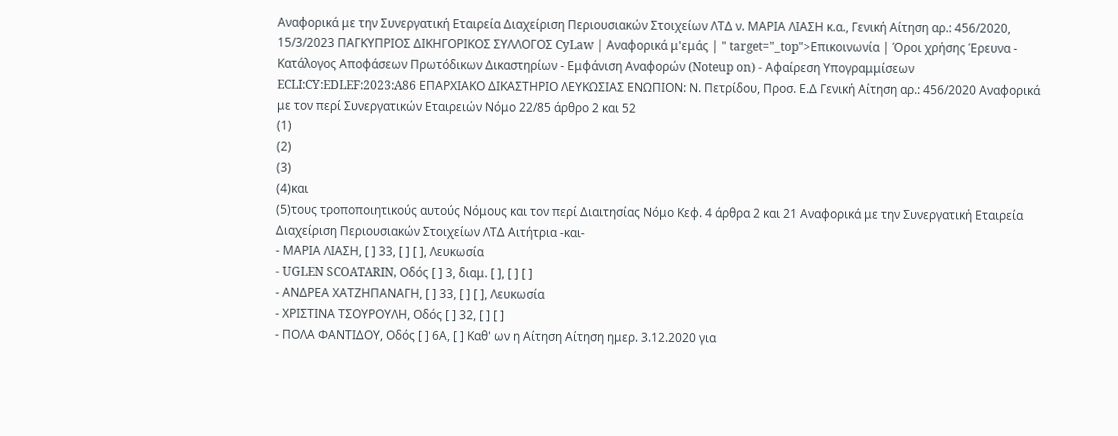Αναφορικά με την Συνεργατική Εταιρεία Διαχείριση Περιουσιακών Στοιχείων ΛΤΔ ν. ΜΑΡΙΑ ΛΙΑΣΗ κ.α., Γενική Αίτηση αρ.: 456/2020, 15/3/2023 ΠΑΓΚΥΠΡΙΟΣ ΔΙΚΗΓΟΡΙΚΟΣ ΣΥΛΛΟΓΟΣ CyLaw | Αναφορικά μ'εμάς | " target="_top">Επικοινωνία | Όροι χρήσης Έρευνα - Κατάλογος Αποφάσεων Πρωτόδικων Δικαστηρίων - Εμφάνιση Αναφορών (Noteup on) - Αφαίρεση Υπογραμμίσεων ECLI:CY:EDLEF:2023:A86 ΕΠΑΡΧΙΑΚΟ ΔΙΚΑΣΤΗΡΙΟ ΛΕΥΚΩΣΙΑΣ ΕΝΩΠΙΟΝ: Ν. Πετρίδου, Προσ. Ε.Δ Γενική Αίτηση αρ.: 456/2020 Αναφορικά με τον περί Συνεργατικών Εταιρειών Νόμο 22/85 άρθρο 2 και 52
(1)
(2)
(3)
(4)και
(5)τους τροποποιητικούς αυτούς Νόμους και τον περί Διαιτησίας Νόμο Κεφ. 4 άρθρα 2 και 21 Αναφορικά με την Συνεργατική Εταιρεία Διαχείριση Περιουσιακών Στοιχείων ΛΤΔ Αιτήτρια -και-
- ΜΑΡΙΑ ΛΙΑΣΗ, [ ] 33, [ ] [ ], Λευκωσία
- UGLEN SCOATARIN, Οδός [ ] 3, διαμ. [ ], [ ] [ ]
- ΑΝΔΡΕΑ ΧΑΤΖΗΠΑΝΑΓΗ, [ ] 33, [ ] [ ], Λευκωσία
- ΧΡΙΣΤΙΝΑ ΤΣΟΥΡΟΥΛΗ, Οδός [ ] 32, [ ] [ ]
- ΠΟΛΑ ΦΑΝΤΙΔΟΥ, Οδός [ ] 6Α, [ ] Καθ' ων η Αίτηση Αίτηση ημερ. 3.12.2020 για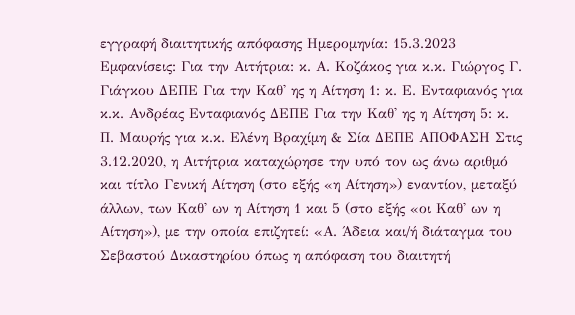εγγραφή διαιτητικής απόφασης Ημερομηνία: 15.3.2023 Εμφανίσεις: Για την Αιτήτρια: κ. Α. Κοζάκος για κ.κ. Γιώργος Γ. Γιάγκου ΔΕΠΕ Για την Καθ' ης η Αίτηση 1: κ. Ε. Ενταφιανός για κ.κ. Ανδρέας Ενταφιανός ΔΕΠΕ Για την Καθ' ης η Αίτηση 5: κ. Π. Μαυρής για κ.κ. Ελένη Βραχίμη & Σία ΔΕΠΕ ΑΠΟΦΑΣΗ Στις 3.12.2020, η Αιτήτρια καταχώρησε την υπό τον ως άνω αριθμό και τίτλο Γενική Αίτηση (στο εξής «η Αίτηση») εναντίον, μεταξύ άλλων, των Καθ' ων η Αίτηση 1 και 5 (στο εξής «οι Καθ' ων η Αίτηση»), με την οποία επιζητεί: «Α. Άδεια και/ή διάταγμα του Σεβαστού Δικαστηρίου όπως η απόφαση του διαιτητή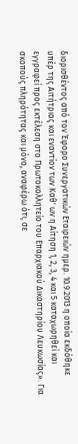διορισθέντος από τον Έφορο Συνεργατικών Εταιρειών ημερ. 10.9.2013 η οποία εκδόθηκε υπέρ της Αιτήτριας και εναντίον των Καθ' ων η Αίτηση 1, 2, 3, 4 και 5 καταχωρηθεί και εγγραφεί προς εκτέλεση στο Πρωτοκολλητείο του Επαρχιακού Δικαστηρίου Λευκωσίας». Για σκοπούς πληρότητας και μόνο, αναφέρω ότι, σε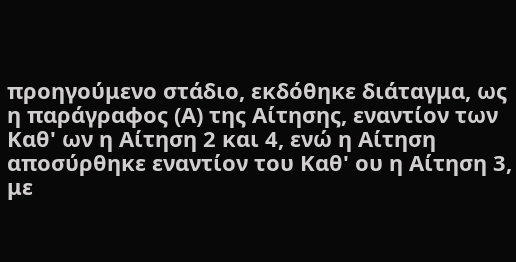προηγούμενο στάδιο, εκδόθηκε διάταγμα, ως η παράγραφος (Α) της Αίτησης, εναντίον των Καθ' ων η Αίτηση 2 και 4, ενώ η Αίτηση αποσύρθηκε εναντίον του Καθ' ου η Αίτηση 3, με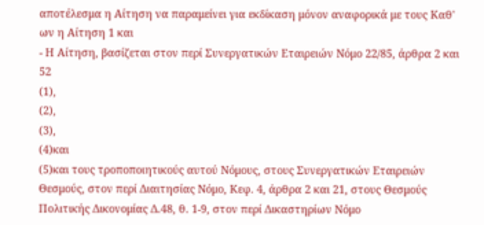αποτέλεσμα η Αίτηση να παραμείνει για εκδίκαση μόνον αναφορικά με τους Καθ' ων η Αίτηση 1 και
- Η Αίτηση, βασίζεται στον περί Συνεργατικών Εταιρειών Νόμο 22/85, άρθρα 2 και 52
(1),
(2),
(3),
(4)και
(5)και τους τροποποιητικούς αυτού Νόμους, στους Συνεργατικών Εταιρειών Θεσμούς, στον περί Διαιτησίας Νόμο, Κεφ. 4, άρθρα 2 και 21, στους Θεσμούς Πολιτικής Δικονομίας Δ.48, θ. 1-9, στον περί Δικαστηρίων Νόμο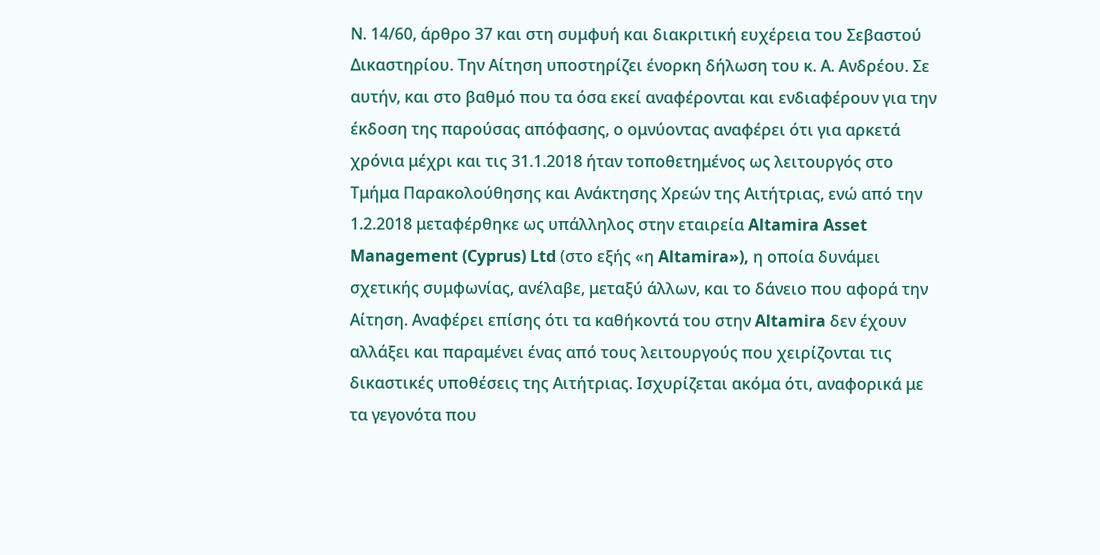Ν. 14/60, άρθρο 37 και στη συμφυή και διακριτική ευχέρεια του Σεβαστού Δικαστηρίου. Την Αίτηση υποστηρίζει ένορκη δήλωση του κ. Α. Ανδρέου. Σε αυτήν, και στο βαθμό που τα όσα εκεί αναφέρονται και ενδιαφέρουν για την έκδοση της παρούσας απόφασης, ο ομνύοντας αναφέρει ότι για αρκετά χρόνια μέχρι και τις 31.1.2018 ήταν τοποθετημένος ως λειτουργός στο Τμήμα Παρακολούθησης και Ανάκτησης Χρεών της Αιτήτριας, ενώ από την 1.2.2018 μεταφέρθηκε ως υπάλληλος στην εταιρεία Altamira Asset Management (Cyprus) Ltd (στο εξής «η Altamira»), η οποία δυνάμει σχετικής συμφωνίας, ανέλαβε, μεταξύ άλλων, και το δάνειο που αφορά την Αίτηση. Αναφέρει επίσης ότι τα καθήκοντά του στην Altamira δεν έχουν αλλάξει και παραμένει ένας από τους λειτουργούς που χειρίζονται τις δικαστικές υποθέσεις της Αιτήτριας. Ισχυρίζεται ακόμα ότι, αναφορικά με τα γεγονότα που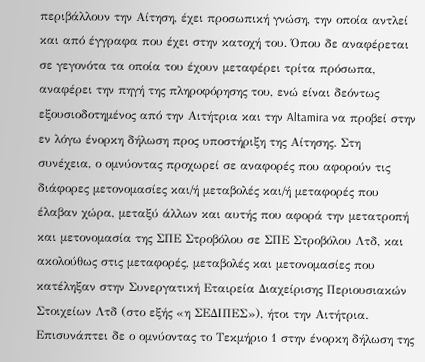περιβάλλουν την Αίτηση, έχει προσωπική γνώση, την οποία αντλεί και από έγγραφα που έχει στην κατοχή του. Όπου δε αναφέρεται σε γεγονότα τα οποία του έχουν μεταφέρει τρίτα πρόσωπα, αναφέρει την πηγή της πληροφόρησης του, ενώ είναι δεόντως εξουσιοδοτημένος από την Αιτήτρια και την Altamira να προβεί στην εν λόγω ένορκη δήλωση προς υποστήριξη της Αίτησης. Στη συνέχεια, ο ομνύοντας προχωρεί σε αναφορές που αφορούν τις διάφορες μετονομασίες και/ή μεταβολές και/ή μεταφορές που έλαβαν χώρα, μεταξύ άλλων και αυτής που αφορά την μετατροπή και μετονομασία της ΣΠΕ Στροβόλου σε ΣΠΕ Στροβόλου Λτδ, και ακολούθως στις μεταφορές, μεταβολές και μετονομασίες που κατέληξαν στην Συνεργατική Εταιρεία Διαχείρισης Περιουσιακών Στοιχείων Λτδ (στο εξής «η ΣΕΔΙΠΕΣ»), ήτοι την Αιτήτρια. Επισυνάπτει δε ο ομνύοντας το Τεκμήριο 1 στην ένορκη δήλωση της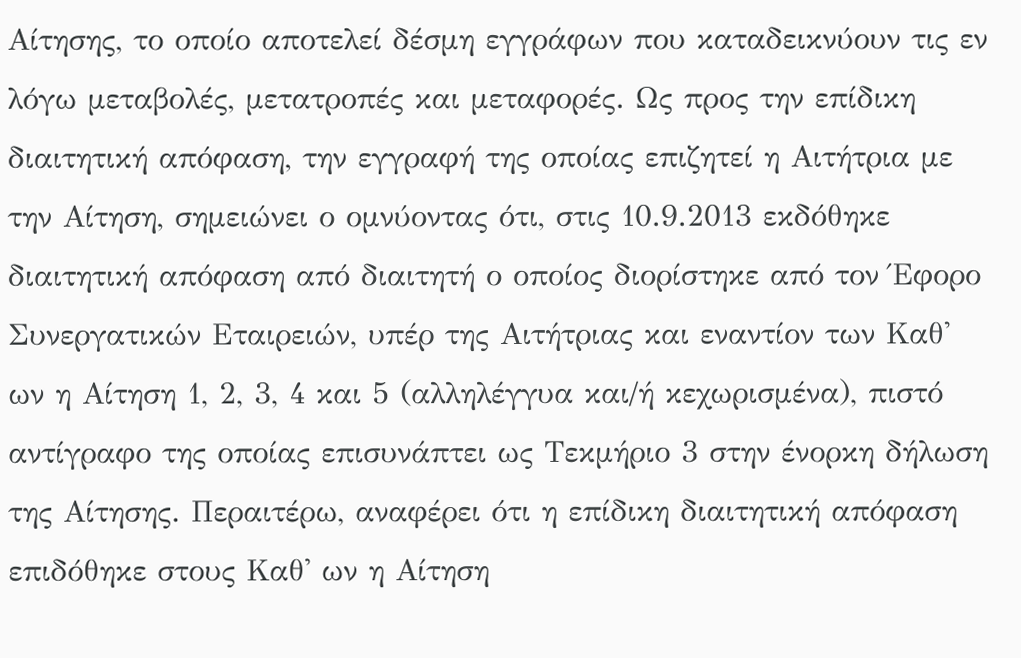Αίτησης, το οποίο αποτελεί δέσμη εγγράφων που καταδεικνύουν τις εν λόγω μεταβολές, μετατροπές και μεταφορές. Ως προς την επίδικη διαιτητική απόφαση, την εγγραφή της οποίας επιζητεί η Αιτήτρια με την Αίτηση, σημειώνει ο ομνύοντας ότι, στις 10.9.2013 εκδόθηκε διαιτητική απόφαση από διαιτητή ο οποίος διορίστηκε από τον Έφορο Συνεργατικών Εταιρειών, υπέρ της Αιτήτριας και εναντίον των Καθ' ων η Αίτηση 1, 2, 3, 4 και 5 (αλληλέγγυα και/ή κεχωρισμένα), πιστό αντίγραφο της οποίας επισυνάπτει ως Τεκμήριο 3 στην ένορκη δήλωση της Αίτησης. Περαιτέρω, αναφέρει ότι η επίδικη διαιτητική απόφαση επιδόθηκε στους Καθ' ων η Αίτηση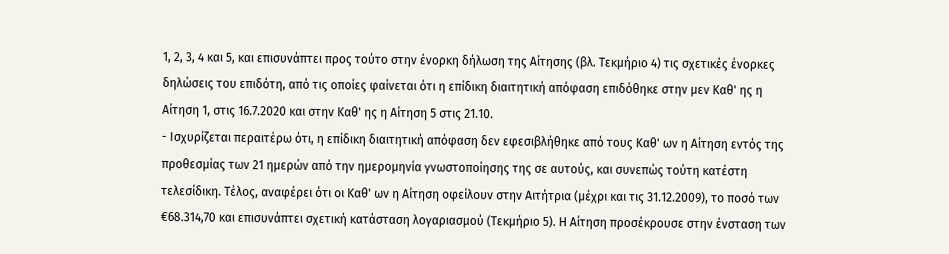1, 2, 3, 4 και 5, και επισυνάπτει προς τούτο στην ένορκη δήλωση της Αίτησης (βλ. Τεκμήριο 4) τις σχετικές ένορκες δηλώσεις του επιδότη, από τις οποίες φαίνεται ότι η επίδικη διαιτητική απόφαση επιδόθηκε στην μεν Καθ' ης η Αίτηση 1, στις 16.7.2020 και στην Καθ' ης η Αίτηση 5 στις 21.10.
- Ισχυρίζεται περαιτέρω ότι, η επίδικη διαιτητική απόφαση δεν εφεσιβλήθηκε από τους Καθ' ων η Αίτηση εντός της προθεσμίας των 21 ημερών από την ημερομηνία γνωστοποίησης της σε αυτούς, και συνεπώς τούτη κατέστη τελεσίδικη. Τέλος, αναφέρει ότι οι Καθ' ων η Αίτηση οφείλουν στην Αιτήτρια (μέχρι και τις 31.12.2009), το ποσό των €68.314,70 και επισυνάπτει σχετική κατάσταση λογαριασμού (Τεκμήριο 5). Η Αίτηση προσέκρουσε στην ένσταση των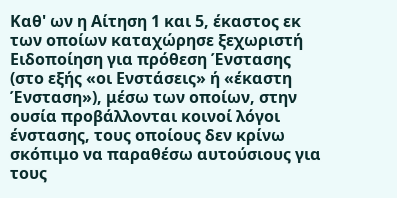Καθ' ων η Αίτηση 1 και 5, έκαστος εκ των οποίων καταχώρησε ξεχωριστή Ειδοποίηση για πρόθεση Ένστασης (στο εξής «οι Ενστάσεις» ή «έκαστη Ένσταση»), μέσω των οποίων, στην ουσία προβάλλονται κοινοί λόγοι ένστασης, τους οποίους δεν κρίνω σκόπιμο να παραθέσω αυτούσιους για τους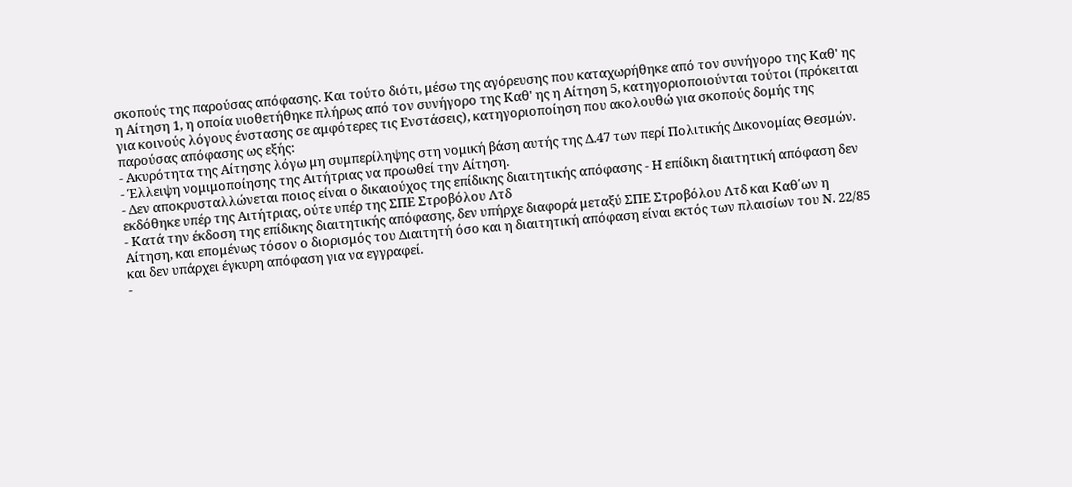σκοπούς της παρούσας απόφασης. Και τούτο διότι, μέσω της αγόρευσης που καταχωρήθηκε από τον συνήγορο της Καθ' ης η Αίτηση 1, η οποία υιοθετήθηκε πλήρως από τον συνήγορο της Καθ' ης η Αίτηση 5, κατηγοριοποιούνται τούτοι (πρόκειται για κοινούς λόγους ένστασης σε αμφότερες τις Ενστάσεις), κατηγοριοποίηση που ακολουθώ για σκοπούς δομής της παρούσας απόφασης ως εξής:
- Ακυρότητα της Αίτησης λόγω μη συμπερίληψης στη νομική βάση αυτής της Δ.47 των περί Πολιτικής Δικονομίας Θεσμών.
- Έλλειψη νομιμοποίησης της Αιτήτριας να προωθεί την Αίτηση.
- Δεν αποκρυσταλλώνεται ποιος είναι ο δικαιούχος της επίδικης διαιτητικής απόφασης - Η επίδικη διαιτητική απόφαση δεν εκδόθηκε υπέρ της Αιτήτριας, ούτε υπέρ της ΣΠΕ Στροβόλου Λτδ
- Κατά την έκδοση της επίδικης διαιτητικής απόφασης, δεν υπήρχε διαφορά μεταξύ ΣΠΕ Στροβόλου Λτδ και Καθ΄ων η Αίτηση, και επομένως τόσον ο διορισμός του Διαιτητή όσο και η διαιτητική απόφαση είναι εκτός των πλαισίων του Ν. 22/85 και δεν υπάρχει έγκυρη απόφαση για να εγγραφεί.
-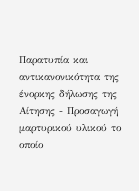Παρατυπία και αντικανονικότητα της ένορκης δήλωσης της Αίτησης - Προσαγωγή μαρτυρικού υλικού το οποίο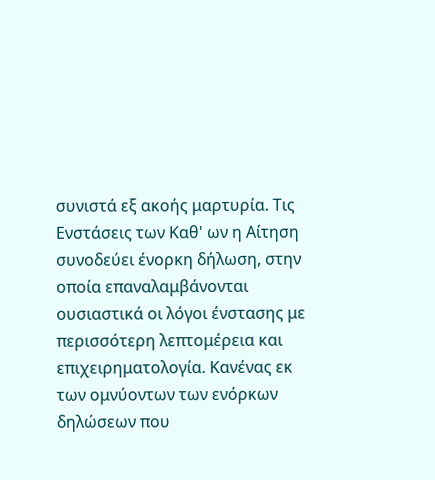συνιστά εξ ακοής μαρτυρία. Τις Ενστάσεις των Καθ' ων η Αίτηση συνοδεύει ένορκη δήλωση, στην οποία επαναλαμβάνονται ουσιαστικά οι λόγοι ένστασης με περισσότερη λεπτομέρεια και επιχειρηματολογία. Κανένας εκ των ομνύοντων των ενόρκων δηλώσεων που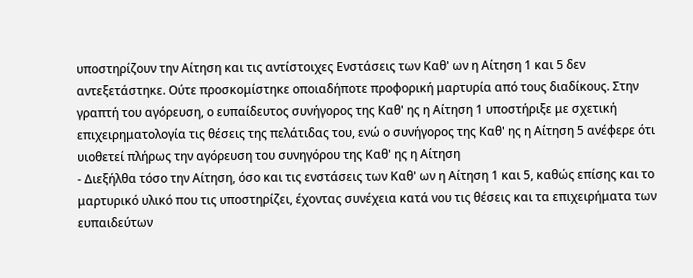υποστηρίζουν την Αίτηση και τις αντίστοιχες Ενστάσεις των Καθ' ων η Αίτηση 1 και 5 δεν αντεξετάστηκε. Ούτε προσκομίστηκε οποιαδήποτε προφορική μαρτυρία από τους διαδίκους. Στην γραπτή του αγόρευση, ο ευπαίδευτος συνήγορος της Καθ' ης η Αίτηση 1 υποστήριξε με σχετική επιχειρηματολογία τις θέσεις της πελάτιδας του, ενώ ο συνήγορος της Καθ' ης η Αίτηση 5 ανέφερε ότι υιοθετεί πλήρως την αγόρευση του συνηγόρου της Καθ' ης η Αίτηση
- Διεξήλθα τόσο την Αίτηση, όσο και τις ενστάσεις των Καθ' ων η Αίτηση 1 και 5, καθώς επίσης και το μαρτυρικό υλικό που τις υποστηρίζει, έχοντας συνέχεια κατά νου τις θέσεις και τα επιχειρήματα των ευπαιδεύτων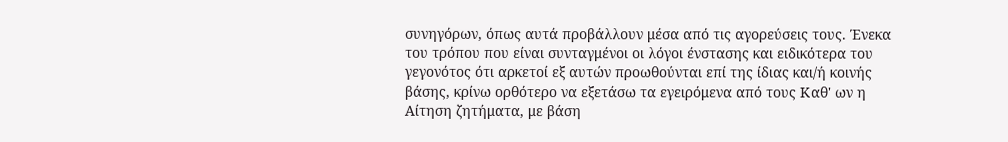συνηγόρων, όπως αυτά προβάλλουν μέσα από τις αγορεύσεις τους. Ένεκα του τρόπου που είναι συνταγμένοι οι λόγοι ένστασης και ειδικότερα του γεγονότος ότι αρκετοί εξ αυτών προωθούνται επί της ίδιας και/ή κοινής βάσης, κρίνω ορθότερο να εξετάσω τα εγειρόμενα από τους Καθ' ων η Αίτηση ζητήματα, με βάση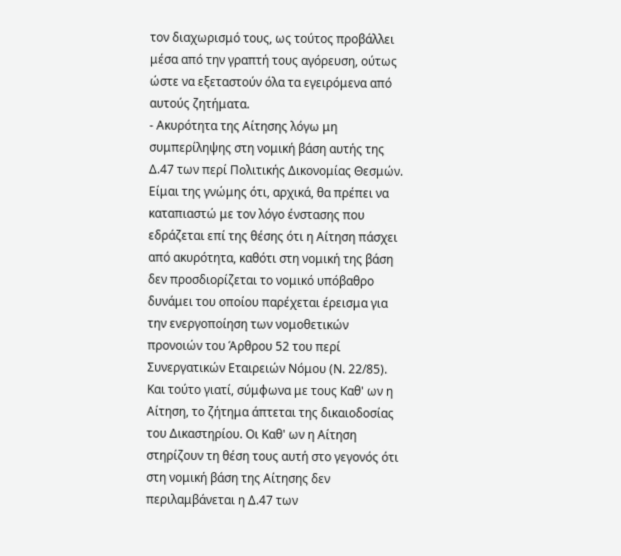τον διαχωρισμό τους, ως τούτος προβάλλει μέσα από την γραπτή τους αγόρευση, ούτως ώστε να εξεταστούν όλα τα εγειρόμενα από αυτούς ζητήματα.
- Ακυρότητα της Αίτησης λόγω μη συμπερίληψης στη νομική βάση αυτής της Δ.47 των περί Πολιτικής Δικονομίας Θεσμών. Είμαι της γνώμης ότι, αρχικά, θα πρέπει να καταπιαστώ με τον λόγο ένστασης που εδράζεται επί της θέσης ότι η Αίτηση πάσχει από ακυρότητα, καθότι στη νομική της βάση δεν προσδιορίζεται το νομικό υπόβαθρο δυνάμει του οποίου παρέχεται έρεισμα για την ενεργοποίηση των νομοθετικών προνοιών του Άρθρου 52 του περί Συνεργατικών Εταιρειών Νόμου (Ν. 22/85). Και τούτο γιατί, σύμφωνα με τους Καθ' ων η Αίτηση, το ζήτημα άπτεται της δικαιοδοσίας του Δικαστηρίου. Οι Καθ' ων η Αίτηση στηρίζουν τη θέση τους αυτή στο γεγονός ότι στη νομική βάση της Αίτησης δεν περιλαμβάνεται η Δ.47 των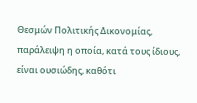Θεσμών Πολιτικής Δικονομίας, παράλειψη η οποία, κατά τους ίδιους, είναι ουσιώδης, καθότι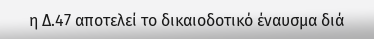η Δ.47 αποτελεί το δικαιοδοτικό έναυσμα διά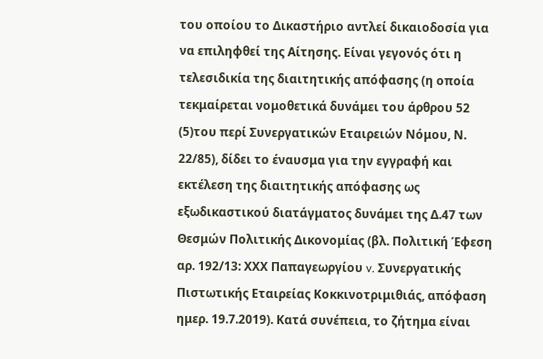του οποίου το Δικαστήριο αντλεί δικαιοδοσία για να επιληφθεί της Αίτησης. Είναι γεγονός ότι η τελεσιδικία της διαιτητικής απόφασης (η οποία τεκμαίρεται νομοθετικά δυνάμει του άρθρου 52
(5)του περί Συνεργατικών Εταιρειών Νόμου, Ν. 22/85), δίδει το έναυσμα για την εγγραφή και εκτέλεση της διαιτητικής απόφασης ως εξωδικαστικού διατάγματος δυνάμει της Δ.47 των Θεσμών Πολιτικής Δικονομίας (βλ. Πολιτική Έφεση αρ. 192/13: ΧΧΧ Παπαγεωργίου v. Συνεργατικής Πιστωτικής Εταιρείας Κοκκινοτριμιθιάς, απόφαση ημερ. 19.7.2019). Κατά συνέπεια, το ζήτημα είναι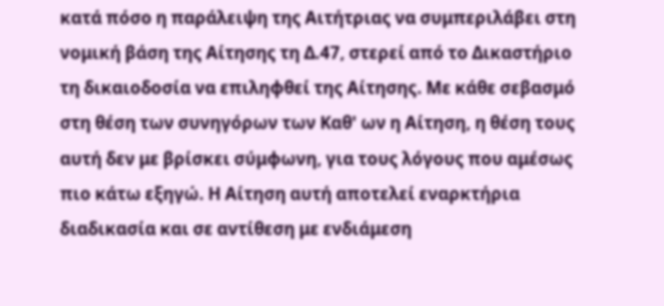κατά πόσο η παράλειψη της Αιτήτριας να συμπεριλάβει στη νομική βάση της Αίτησης τη Δ.47, στερεί από το Δικαστήριο τη δικαιοδοσία να επιληφθεί της Αίτησης. Με κάθε σεβασμό στη θέση των συνηγόρων των Καθ' ων η Αίτηση, η θέση τους αυτή δεν με βρίσκει σύμφωνη, για τους λόγους που αμέσως πιο κάτω εξηγώ. Η Αίτηση αυτή αποτελεί εναρκτήρια διαδικασία και σε αντίθεση με ενδιάμεση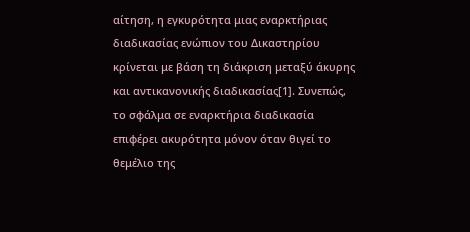αίτηση, η εγκυρότητα μιας εναρκτήριας διαδικασίας ενώπιον του Δικαστηρίου κρίνεται με βάση τη διάκριση μεταξύ άκυρης και αντικανονικής διαδικασίας[1]. Συνεπώς, το σφάλμα σε εναρκτήρια διαδικασία επιφέρει ακυρότητα μόνον όταν θιγεί το θεμέλιο της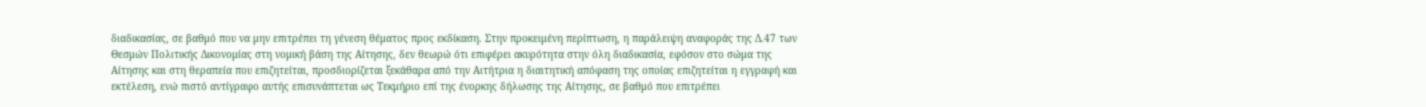διαδικασίας, σε βαθμό που να μην επιτρέπει τη γένεση θέματος προς εκδίκαση. Στην προκειμένη περίπτωση, η παράλειψη αναφοράς της Δ.47 των Θεσμών Πολιτικής Δικονομίας στη νομική βάση της Αίτησης, δεν θεωρώ ότι επιφέρει ακυρότητα στην όλη διαδικασία, εφόσον στο σώμα της Αίτησης και στη θεραπεία που επιζητείται, προσδιορίζεται ξεκάθαρα από την Αιτήτρια η διαιτητική απόφαση της οποίας επιζητείται η εγγραφή και εκτέλεση, ενώ πιστό αντίγραφο αυτής επισυνάπτεται ως Τεκμήριο επί της ένορκης δήλωσης της Αίτησης, σε βαθμό που επιτρέπει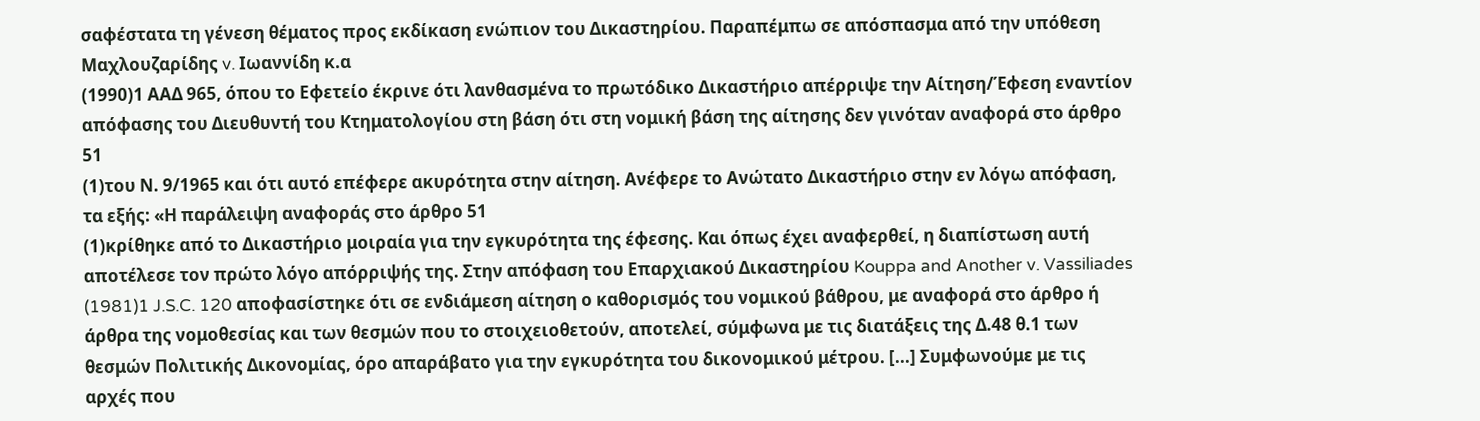σαφέστατα τη γένεση θέματος προς εκδίκαση ενώπιον του Δικαστηρίου. Παραπέμπω σε απόσπασμα από την υπόθεση Μαχλουζαρίδης v. Ιωαννίδη κ.α
(1990)1 ΑΑΔ 965, όπου το Εφετείο έκρινε ότι λανθασμένα το πρωτόδικο Δικαστήριο απέρριψε την Αίτηση/Έφεση εναντίον απόφασης του Διευθυντή του Κτηματολογίου στη βάση ότι στη νομική βάση της αίτησης δεν γινόταν αναφορά στο άρθρο 51
(1)του Ν. 9/1965 και ότι αυτό επέφερε ακυρότητα στην αίτηση. Ανέφερε το Ανώτατο Δικαστήριο στην εν λόγω απόφαση, τα εξής: «Η παράλειψη αναφοράς στο άρθρο 51
(1)κρίθηκε από το Δικαστήριο μοιραία για την εγκυρότητα της έφεσης. Και όπως έχει αναφερθεί, η διαπίστωση αυτή αποτέλεσε τον πρώτο λόγο απόρριψής της. Στην απόφαση του Επαρχιακού Δικαστηρίου Kouppa and Another v. Vassiliades
(1981)1 J.S.C. 120 αποφασίστηκε ότι σε ενδιάμεση αίτηση ο καθορισμός του νομικού βάθρου, με αναφορά στο άρθρο ή άρθρα της νομοθεσίας και των θεσμών που το στοιχειοθετούν, αποτελεί, σύμφωνα με τις διατάξεις της Δ.48 θ.1 των θεσμών Πολιτικής Δικονομίας, όρο απαράβατο για την εγκυρότητα του δικονομικού μέτρου. [...] Συμφωνούμε με τις αρχές που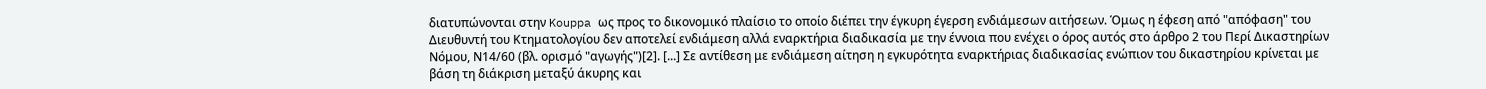διατυπώνονται στην Kouppa ως προς το δικονομικό πλαίσιο το οποίο διέπει την έγκυρη έγερση ενδιάμεσων αιτήσεων. Όμως η έφεση από "απόφαση" του Διευθυντή του Κτηματολογίου δεν αποτελεί ενδιάμεση αλλά εναρκτήρια διαδικασία με την έννοια που ενέχει ο όρος αυτός στο άρθρο 2 του Περί Δικαστηρίων Νόμου, Ν14/60 (βλ. ορισμό "αγωγής")[2]. [...] Σε αντίθεση με ενδιάμεση αίτηση η εγκυρότητα εναρκτήριας διαδικασίας ενώπιον του δικαστηρίου κρίνεται με βάση τη διάκριση μεταξύ άκυρης και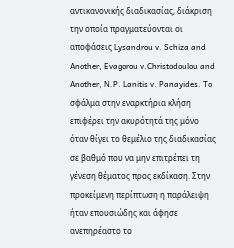αντικανονικής διαδικασίας, διάκριση την οποία πραγματεύονται οι αποφάσεις Lysandrou v. Schiza and Another, Evagorou v.Christodoulou and Another, N.P. Lanitis v. Panayides. To σφάλμα στην εναρκτήρια κλήση επιφέρει την ακυρότητά της μόνο όταν θίγει το θεμέλιο της διαδικασίας σε βαθμό που να μην επιτρέπει τη γένεση θέματος προς εκδίκαση. Στην προκείμενη περίπτωση η παράλειψη ήταν επουσιώδης και άφησε ανεπηρέαστο το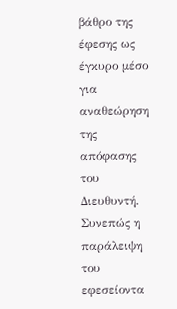βάθρο της έφεσης ως έγκυρο μέσο για αναθεώρηση της απόφασης του Διευθυντή. Συνεπώς η παράλειψη του εφεσείοντα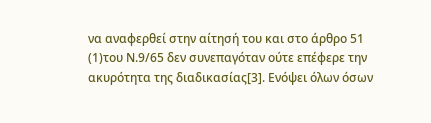να αναφερθεί στην αίτησή του και στο άρθρο 51
(1)του Ν.9/65 δεν συνεπαγόταν ούτε επέφερε την ακυρότητα της διαδικασίας[3]. Ενόψει όλων όσων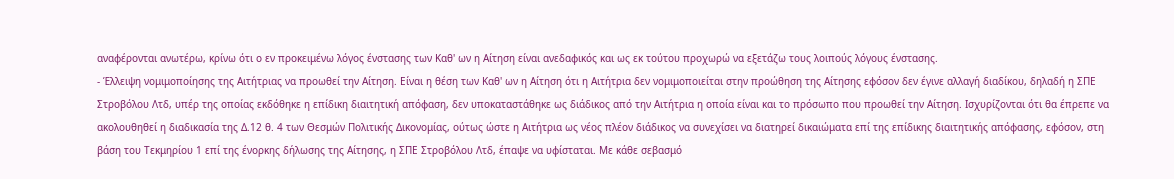αναφέρονται ανωτέρω, κρίνω ότι ο εν προκειμένω λόγος ένστασης των Καθ' ων η Αίτηση είναι ανεδαφικός και ως εκ τούτου προχωρώ να εξετάζω τους λοιπούς λόγους ένστασης.
- Έλλειψη νομιμοποίησης της Αιτήτριας να προωθεί την Αίτηση. Είναι η θέση των Καθ' ων η Αίτηση ότι η Αιτήτρια δεν νομιμοποιείται στην προώθηση της Αίτησης εφόσον δεν έγινε αλλαγή διαδίκου, δηλαδή η ΣΠΕ Στροβόλου Λτδ, υπέρ της οποίας εκδόθηκε η επίδικη διαιτητική απόφαση, δεν υποκαταστάθηκε ως διάδικος από την Αιτήτρια η οποία είναι και το πρόσωπο που προωθεί την Αίτηση. Ισχυρίζονται ότι θα έπρεπε να ακολουθηθεί η διαδικασία της Δ.12 θ. 4 των Θεσμών Πολιτικής Δικονομίας, ούτως ώστε η Αιτήτρια ως νέος πλέον διάδικος να συνεχίσει να διατηρεί δικαιώματα επί της επίδικης διαιτητικής απόφασης, εφόσον, στη βάση του Τεκμηρίου 1 επί της ένορκης δήλωσης της Αίτησης, η ΣΠΕ Στροβόλου Λτδ, έπαψε να υφίσταται. Με κάθε σεβασμό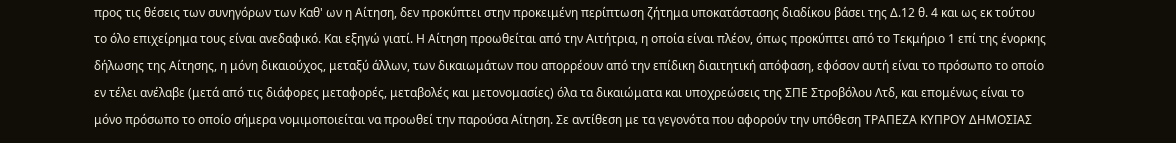προς τις θέσεις των συνηγόρων των Καθ' ων η Αίτηση, δεν προκύπτει στην προκειμένη περίπτωση ζήτημα υποκατάστασης διαδίκου βάσει της Δ.12 θ. 4 και ως εκ τούτου το όλο επιχείρημα τους είναι ανεδαφικό. Και εξηγώ γιατί. Η Αίτηση προωθείται από την Αιτήτρια, η οποία είναι πλέον, όπως προκύπτει από το Τεκμήριο 1 επί της ένορκης δήλωσης της Αίτησης, η μόνη δικαιούχος, μεταξύ άλλων, των δικαιωμάτων που απορρέουν από την επίδικη διαιτητική απόφαση, εφόσον αυτή είναι το πρόσωπο το οποίο εν τέλει ανέλαβε (μετά από τις διάφορες μεταφορές, μεταβολές και μετονομασίες) όλα τα δικαιώματα και υποχρεώσεις της ΣΠΕ Στροβόλου Λτδ, και επομένως είναι το μόνο πρόσωπο το οποίο σήμερα νομιμοποιείται να προωθεί την παρούσα Αίτηση. Σε αντίθεση με τα γεγονότα που αφορούν την υπόθεση ΤΡΑΠΕΖΑ ΚΥΠΡΟΥ ΔΗΜΟΣΙΑΣ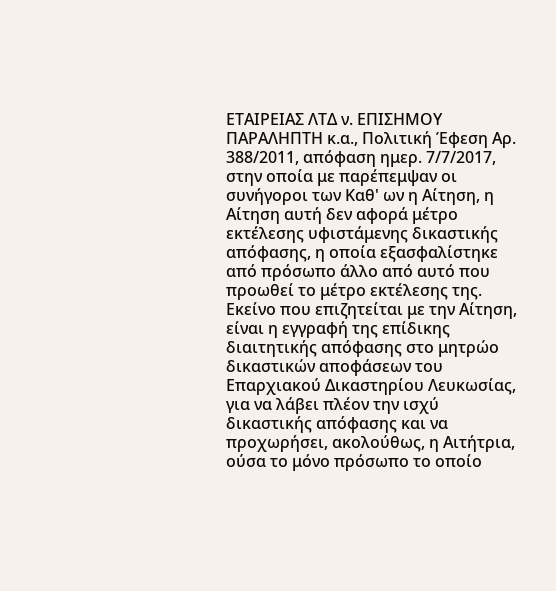ΕΤΑΙΡΕΙΑΣ ΛΤΔ ν. ΕΠΙΣΗΜΟΥ ΠΑΡΑΛΗΠΤΗ κ.α., Πολιτική Έφεση Αρ. 388/2011, απόφαση ημερ. 7/7/2017, στην οποία με παρέπεμψαν οι συνήγοροι των Καθ' ων η Αίτηση, η Αίτηση αυτή δεν αφορά μέτρο εκτέλεσης υφιστάμενης δικαστικής απόφασης, η οποία εξασφαλίστηκε από πρόσωπο άλλο από αυτό που προωθεί το μέτρο εκτέλεσης της. Εκείνο που επιζητείται με την Αίτηση, είναι η εγγραφή της επίδικης διαιτητικής απόφασης στο μητρώο δικαστικών αποφάσεων του Επαρχιακού Δικαστηρίου Λευκωσίας, για να λάβει πλέον την ισχύ δικαστικής απόφασης και να προχωρήσει, ακολούθως, η Αιτήτρια, ούσα το μόνο πρόσωπο το οποίο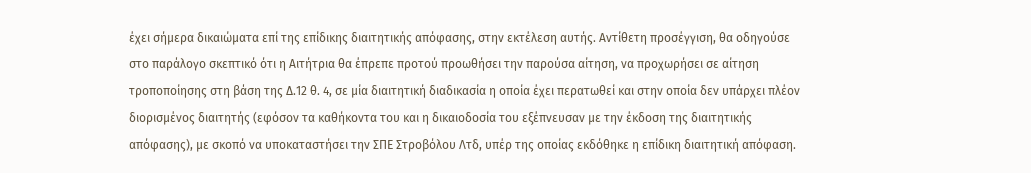έχει σήμερα δικαιώματα επί της επίδικης διαιτητικής απόφασης, στην εκτέλεση αυτής. Αντίθετη προσέγγιση, θα οδηγούσε στο παράλογο σκεπτικό ότι η Αιτήτρια θα έπρεπε προτού προωθήσει την παρούσα αίτηση, να προχωρήσει σε αίτηση τροποποίησης στη βάση της Δ.12 θ. 4, σε μία διαιτητική διαδικασία η οποία έχει περατωθεί και στην οποία δεν υπάρχει πλέον διορισμένος διαιτητής (εφόσον τα καθήκοντα του και η δικαιοδοσία του εξέπνευσαν με την έκδοση της διαιτητικής απόφασης), με σκοπό να υποκαταστήσει την ΣΠΕ Στροβόλου Λτδ, υπέρ της οποίας εκδόθηκε η επίδικη διαιτητική απόφαση.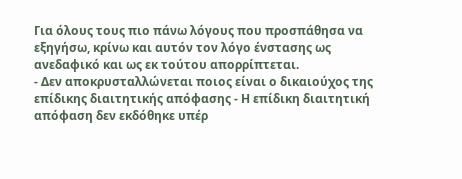Για όλους τους πιο πάνω λόγους που προσπάθησα να εξηγήσω, κρίνω και αυτόν τον λόγο ένστασης ως ανεδαφικό και ως εκ τούτου απορρίπτεται.
- Δεν αποκρυσταλλώνεται ποιος είναι ο δικαιούχος της επίδικης διαιτητικής απόφασης - Η επίδικη διαιτητική απόφαση δεν εκδόθηκε υπέρ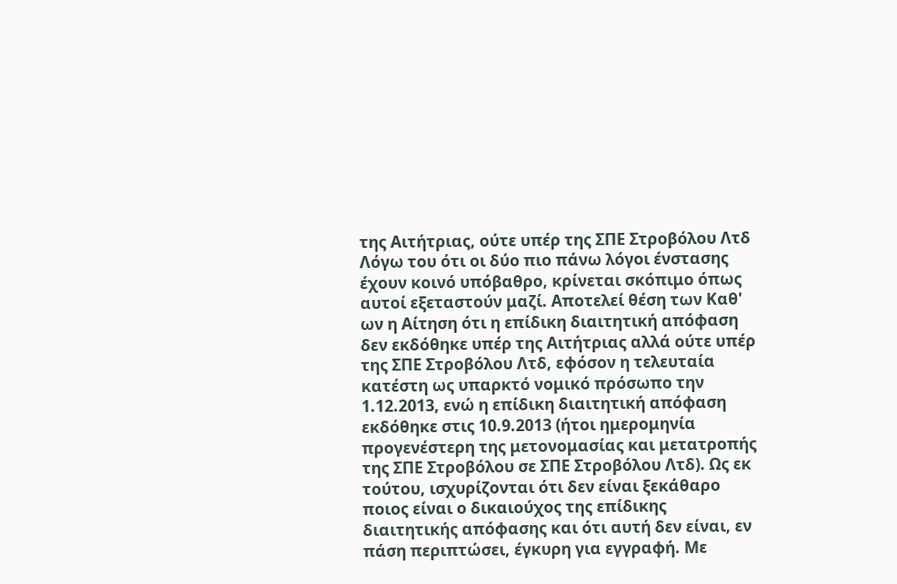της Αιτήτριας, ούτε υπέρ της ΣΠΕ Στροβόλου Λτδ Λόγω του ότι οι δύο πιο πάνω λόγοι ένστασης έχουν κοινό υπόβαθρο, κρίνεται σκόπιμο όπως αυτοί εξεταστούν μαζί. Αποτελεί θέση των Καθ' ων η Αίτηση ότι η επίδικη διαιτητική απόφαση δεν εκδόθηκε υπέρ της Αιτήτριας αλλά ούτε υπέρ της ΣΠΕ Στροβόλου Λτδ, εφόσον η τελευταία κατέστη ως υπαρκτό νομικό πρόσωπο την 1.12.2013, ενώ η επίδικη διαιτητική απόφαση εκδόθηκε στις 10.9.2013 (ήτοι ημερομηνία προγενέστερη της μετονομασίας και μετατροπής της ΣΠΕ Στροβόλου σε ΣΠΕ Στροβόλου Λτδ). Ως εκ τούτου, ισχυρίζονται ότι δεν είναι ξεκάθαρο ποιος είναι ο δικαιούχος της επίδικης διαιτητικής απόφασης και ότι αυτή δεν είναι, εν πάση περιπτώσει, έγκυρη για εγγραφή. Με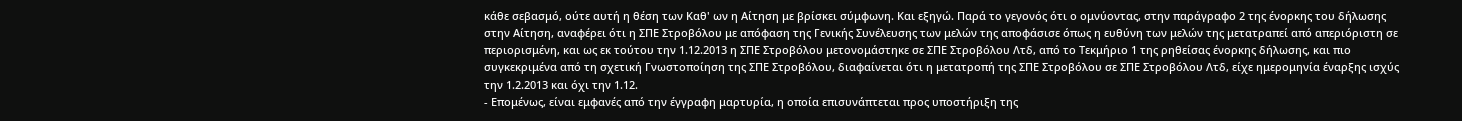κάθε σεβασμό, ούτε αυτή η θέση των Καθ' ων η Αίτηση με βρίσκει σύμφωνη. Και εξηγώ. Παρά το γεγονός ότι ο ομνύοντας, στην παράγραφο 2 της ένορκης του δήλωσης στην Αίτηση, αναφέρει ότι η ΣΠΕ Στροβόλου με απόφαση της Γενικής Συνέλευσης των μελών της αποφάσισε όπως η ευθύνη των μελών της μετατραπεί από απεριόριστη σε περιορισμένη, και ως εκ τούτου την 1.12.2013 η ΣΠΕ Στροβόλου μετονομάστηκε σε ΣΠΕ Στροβόλου Λτδ, από το Τεκμήριο 1 της ρηθείσας ένορκης δήλωσης, και πιο συγκεκριμένα από τη σχετική Γνωστοποίηση της ΣΠΕ Στροβόλου, διαφαίνεται ότι η μετατροπή της ΣΠΕ Στροβόλου σε ΣΠΕ Στροβόλου Λτδ, είχε ημερομηνία έναρξης ισχύς την 1.2.2013 και όχι την 1.12.
- Επομένως, είναι εμφανές από την έγγραφη μαρτυρία, η οποία επισυνάπτεται προς υποστήριξη της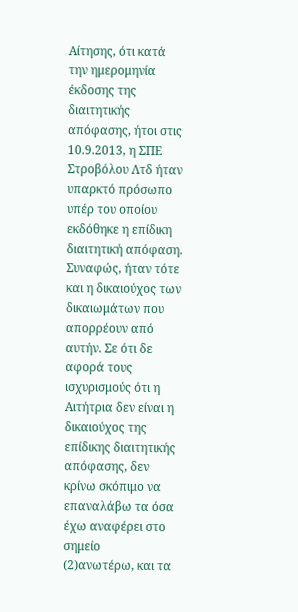Αίτησης, ότι κατά την ημερομηνία έκδοσης της διαιτητικής απόφασης, ήτοι στις 10.9.2013, η ΣΠΕ Στροβόλου Λτδ ήταν υπαρκτό πρόσωπο υπέρ του οποίου εκδόθηκε η επίδικη διαιτητική απόφαση. Συναφώς, ήταν τότε και η δικαιούχος των δικαιωμάτων που απορρέουν από αυτήν. Σε ότι δε αφορά τους ισχυρισμούς ότι η Αιτήτρια δεν είναι η δικαιούχος της επίδικης διαιτητικής απόφασης, δεν κρίνω σκόπιμο να επαναλάβω τα όσα έχω αναφέρει στο σημείο
(2)ανωτέρω, και τα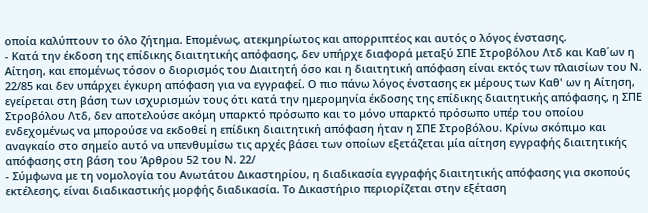οποία καλύπτουν το όλο ζήτημα. Επομένως, ατεκμηρίωτος και απορριπτέος και αυτός ο λόγος ένστασης.
- Κατά την έκδοση της επίδικης διαιτητικής απόφασης, δεν υπήρχε διαφορά μεταξύ ΣΠΕ Στροβόλου Λτδ και Καθ΄ων η Αίτηση, και επομένως τόσον ο διορισμός του Διαιτητή όσο και η διαιτητική απόφαση είναι εκτός των πλαισίων του Ν. 22/85 και δεν υπάρχει έγκυρη απόφαση για να εγγραφεί. Ο πιο πάνω λόγος ένστασης εκ μέρους των Καθ' ων η Αίτηση, εγείρεται στη βάση των ισχυρισμών τους ότι κατά την ημερομηνία έκδοσης της επίδικης διαιτητικής απόφασης, η ΣΠΕ Στροβόλου Λτδ, δεν αποτελούσε ακόμη υπαρκτό πρόσωπο και το μόνο υπαρκτό πρόσωπο υπέρ του οποίου ενδεχομένως να μπορούσε να εκδοθεί η επίδικη διαιτητική απόφαση ήταν η ΣΠΕ Στροβόλου. Κρίνω σκόπιμο και αναγκαίο στο σημείο αυτό να υπενθυμίσω τις αρχές βάσει των οποίων εξετάζεται μία αίτηση εγγραφής διαιτητικής απόφασης στη βάση του Άρθρου 52 του Ν. 22/
- Σύμφωνα με τη νομολογία του Ανωτάτου Δικαστηρίου, η διαδικασία εγγραφής διαιτητικής απόφασης για σκοπούς εκτέλεσης, είναι διαδικαστικής μορφής διαδικασία. Το Δικαστήριο περιορίζεται στην εξέταση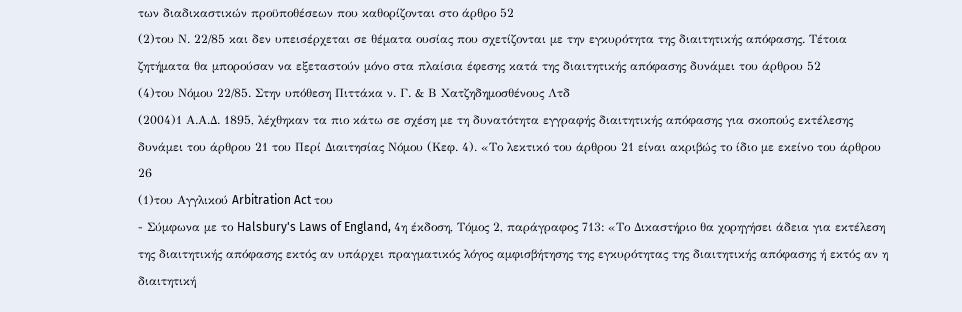των διαδικαστικών προϋποθέσεων που καθορίζονται στο άρθρο 52
(2)του Ν. 22/85 και δεν υπεισέρχεται σε θέματα ουσίας που σχετίζονται με την εγκυρότητα της διαιτητικής απόφασης. Τέτοια ζητήματα θα μπορούσαν να εξεταστούν μόνο στα πλαίσια έφεσης κατά της διαιτητικής απόφασης δυνάμει του άρθρου 52
(4)του Νόμου 22/85. Στην υπόθεση Πιττάκα ν. Γ. & Β Χατζηδημοσθένους Λτδ
(2004)1 Α.Α.Δ. 1895, λέχθηκαν τα πιο κάτω σε σχέση με τη δυνατότητα εγγραφής διαιτητικής απόφασης για σκοπούς εκτέλεσης δυνάμει του άρθρου 21 του Περί Διαιτησίας Νόμου (Κεφ. 4). «Το λεκτικό του άρθρου 21 είναι ακριβώς το ίδιο με εκείνο του άρθρου 26
(1)του Αγγλικού Arbitration Act του
- Σύμφωνα με το Halsbury's Laws of England, 4η έκδοση, Τόμος 2, παράγραφος 713: «Το Δικαστήριο θα χορηγήσει άδεια για εκτέλεση της διαιτητικής απόφασης εκτός αν υπάρχει πραγματικός λόγος αμφισβήτησης της εγκυρότητας της διαιτητικής απόφασης ή εκτός αν η διαιτητική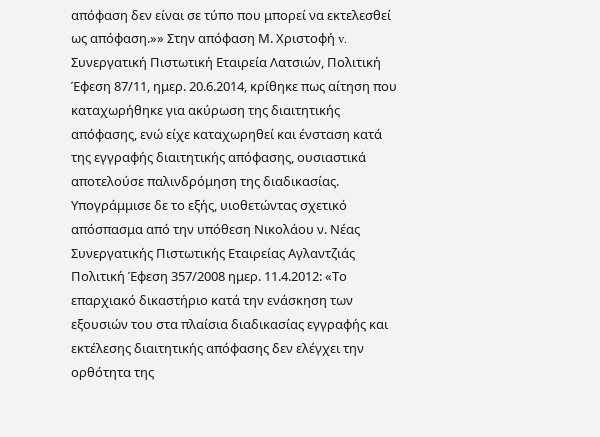απόφαση δεν είναι σε τύπο που μπορεί να εκτελεσθεί ως απόφαση.»» Στην απόφαση Μ. Χριστοφή v. Συνεργατική Πιστωτική Εταιρεία Λατσιών, Πολιτική Έφεση 87/11, ημερ. 20.6.2014, κρίθηκε πως αίτηση που καταχωρήθηκε για ακύρωση της διαιτητικής απόφασης, ενώ είχε καταχωρηθεί και ένσταση κατά της εγγραφής διαιτητικής απόφασης, ουσιαστικά αποτελούσε παλινδρόμηση της διαδικασίας. Υπογράμμισε δε το εξής, υιοθετώντας σχετικό απόσπασμα από την υπόθεση Νικολάου ν. Νέας Συνεργατικής Πιστωτικής Εταιρείας Αγλαντζιάς Πολιτική Έφεση 357/2008 ημερ. 11.4.2012: «Το επαρχιακό δικαστήριο κατά την ενάσκηση των εξουσιών του στα πλαίσια διαδικασίας εγγραφής και εκτέλεσης διαιτητικής απόφασης δεν ελέγχει την ορθότητα της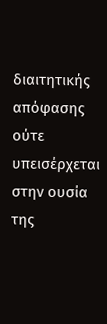διαιτητικής απόφασης ούτε υπεισέρχεται στην ουσία της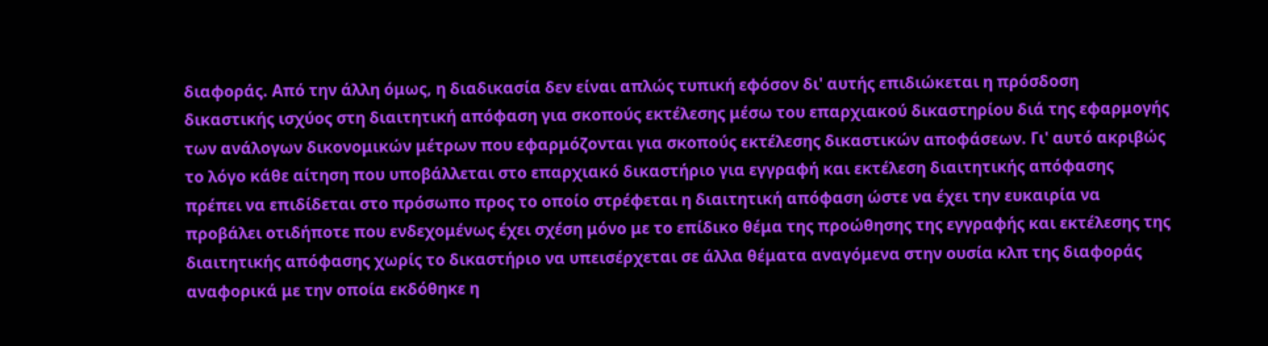διαφοράς. Από την άλλη όμως, η διαδικασία δεν είναι απλώς τυπική εφόσον δι' αυτής επιδιώκεται η πρόσδοση δικαστικής ισχύος στη διαιτητική απόφαση για σκοπούς εκτέλεσης μέσω του επαρχιακού δικαστηρίου διά της εφαρμογής των ανάλογων δικονομικών μέτρων που εφαρμόζονται για σκοπούς εκτέλεσης δικαστικών αποφάσεων. Γι' αυτό ακριβώς το λόγο κάθε αίτηση που υποβάλλεται στο επαρχιακό δικαστήριο για εγγραφή και εκτέλεση διαιτητικής απόφασης πρέπει να επιδίδεται στο πρόσωπο προς το οποίο στρέφεται η διαιτητική απόφαση ώστε να έχει την ευκαιρία να προβάλει οτιδήποτε που ενδεχομένως έχει σχέση μόνο με το επίδικο θέμα της προώθησης της εγγραφής και εκτέλεσης της διαιτητικής απόφασης χωρίς το δικαστήριο να υπεισέρχεται σε άλλα θέματα αναγόμενα στην ουσία κλπ της διαφοράς αναφορικά με την οποία εκδόθηκε η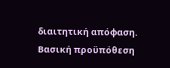διαιτητική απόφαση. Βασική προϋπόθεση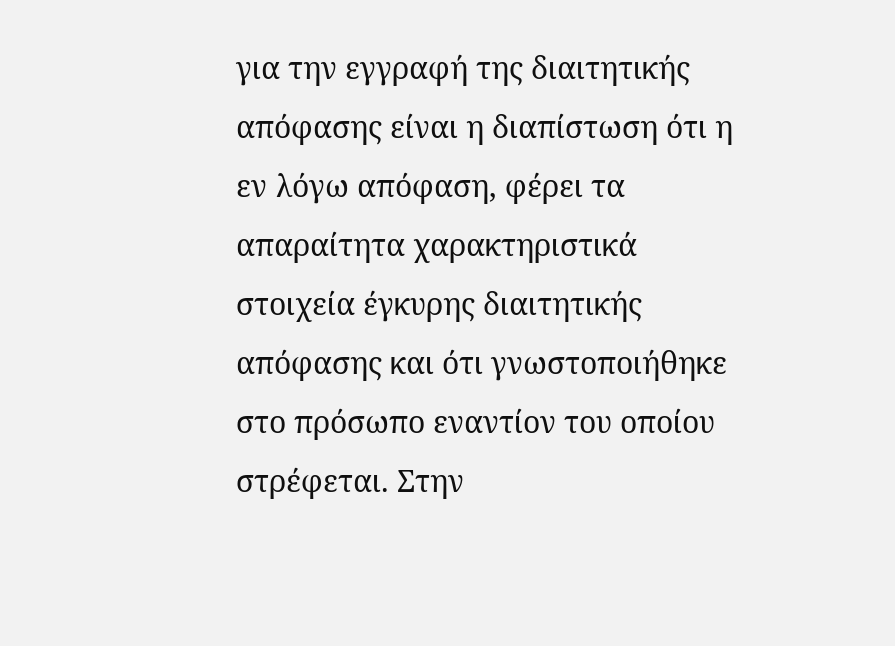για την εγγραφή της διαιτητικής απόφασης είναι η διαπίστωση ότι η εν λόγω απόφαση, φέρει τα απαραίτητα χαρακτηριστικά στοιχεία έγκυρης διαιτητικής απόφασης και ότι γνωστοποιήθηκε στο πρόσωπο εναντίον του οποίου στρέφεται. Στην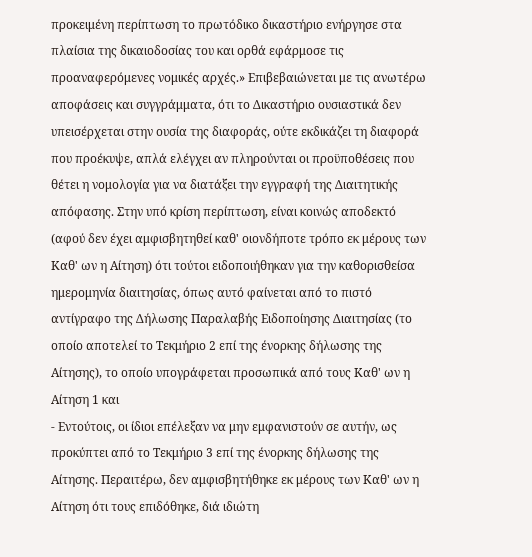προκειμένη περίπτωση το πρωτόδικο δικαστήριο ενήργησε στα πλαίσια της δικαιοδοσίας του και ορθά εφάρμοσε τις προαναφερόμενες νομικές αρχές.» Επιβεβαιώνεται με τις ανωτέρω αποφάσεις και συγγράμματα, ότι το Δικαστήριο ουσιαστικά δεν υπεισέρχεται στην ουσία της διαφοράς, ούτε εκδικάζει τη διαφορά που προέκυψε, απλά ελέγχει αν πληρούνται οι προϋποθέσεις που θέτει η νομολογία για να διατάξει την εγγραφή της Διαιτητικής απόφασης. Στην υπό κρίση περίπτωση, είναι κοινώς αποδεκτό (αφού δεν έχει αμφισβητηθεί καθ' οιονδήποτε τρόπο εκ μέρους των Καθ' ων η Αίτηση) ότι τούτοι ειδοποιήθηκαν για την καθορισθείσα ημερομηνία διαιτησίας, όπως αυτό φαίνεται από το πιστό αντίγραφο της Δήλωσης Παραλαβής Ειδοποίησης Διαιτησίας (το οποίο αποτελεί το Τεκμήριο 2 επί της ένορκης δήλωσης της Αίτησης), το οποίο υπογράφεται προσωπικά από τους Καθ' ων η Αίτηση 1 και
- Εντούτοις, οι ίδιοι επέλεξαν να μην εμφανιστούν σε αυτήν, ως προκύπτει από το Τεκμήριο 3 επί της ένορκης δήλωσης της Αίτησης. Περαιτέρω, δεν αμφισβητήθηκε εκ μέρους των Καθ' ων η Αίτηση ότι τους επιδόθηκε, διά ιδιώτη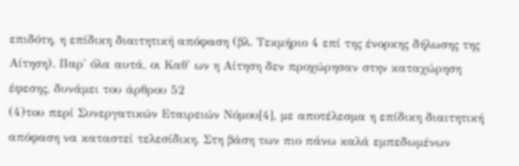επιδότη, η επίδικη διαιτητική απόφαση (βλ. Τεκμήριο 4 επί της ένορκης δήλωσης της Αίτηση). Παρ' όλα αυτά, οι Καθ' ων η Αίτηση δεν προχώρησαν στην καταχώρηση έφεσης, δυνάμει του άρθρου 52
(4)του περί Συνεργατικών Εταιρειών Νόμου[4], με αποτέλεσμα η επίδικη διαιτητική απόφαση να καταστεί τελεσίδικη. Στη βάση των πιο πάνω καλά εμπεδωμένων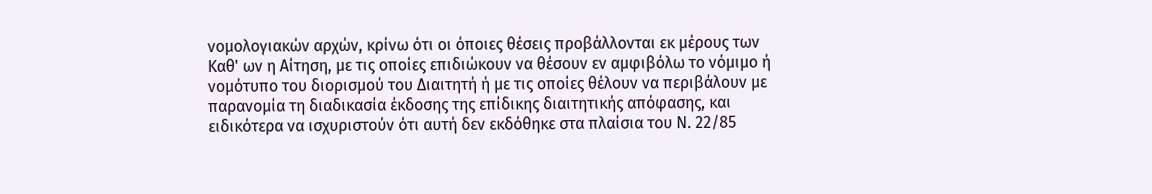νομολογιακών αρχών, κρίνω ότι οι όποιες θέσεις προβάλλονται εκ μέρους των Καθ' ων η Αίτηση, με τις οποίες επιδιώκουν να θέσουν εν αμφιβόλω το νόμιμο ή νομότυπο του διορισμού του Διαιτητή ή με τις οποίες θέλουν να περιβάλουν με παρανομία τη διαδικασία έκδοσης της επίδικης διαιτητικής απόφασης, και ειδικότερα να ισχυριστούν ότι αυτή δεν εκδόθηκε στα πλαίσια του Ν. 22/85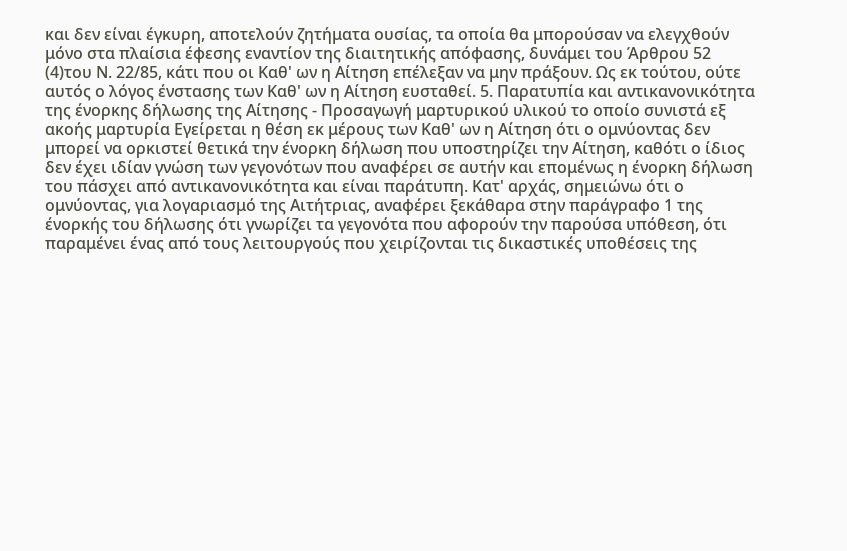και δεν είναι έγκυρη, αποτελούν ζητήματα ουσίας, τα οποία θα μπορούσαν να ελεγχθούν μόνο στα πλαίσια έφεσης εναντίον της διαιτητικής απόφασης, δυνάμει του Άρθρου 52
(4)του Ν. 22/85, κάτι που οι Καθ' ων η Αίτηση επέλεξαν να μην πράξουν. Ως εκ τούτου, ούτε αυτός ο λόγος ένστασης των Καθ' ων η Αίτηση ευσταθεί. 5. Παρατυπία και αντικανονικότητα της ένορκης δήλωσης της Αίτησης - Προσαγωγή μαρτυρικού υλικού το οποίο συνιστά εξ ακοής μαρτυρία Εγείρεται η θέση εκ μέρους των Καθ' ων η Αίτηση ότι ο ομνύοντας δεν μπορεί να ορκιστεί θετικά την ένορκη δήλωση που υποστηρίζει την Αίτηση, καθότι ο ίδιος δεν έχει ιδίαν γνώση των γεγονότων που αναφέρει σε αυτήν και επομένως η ένορκη δήλωση του πάσχει από αντικανονικότητα και είναι παράτυπη. Κατ' αρχάς, σημειώνω ότι ο ομνύοντας, για λογαριασμό της Αιτήτριας, αναφέρει ξεκάθαρα στην παράγραφο 1 της ένορκής του δήλωσης ότι γνωρίζει τα γεγονότα που αφορούν την παρούσα υπόθεση, ότι παραμένει ένας από τους λειτουργούς που χειρίζονται τις δικαστικές υποθέσεις της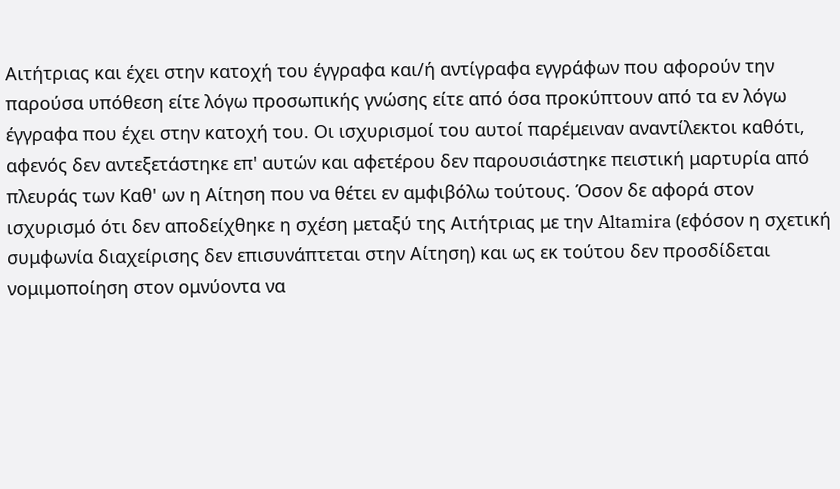Αιτήτριας και έχει στην κατοχή του έγγραφα και/ή αντίγραφα εγγράφων που αφορούν την παρούσα υπόθεση είτε λόγω προσωπικής γνώσης είτε από όσα προκύπτουν από τα εν λόγω έγγραφα που έχει στην κατοχή του. Οι ισχυρισμοί του αυτοί παρέμειναν αναντίλεκτοι καθότι, αφενός δεν αντεξετάστηκε επ' αυτών και αφετέρου δεν παρουσιάστηκε πειστική μαρτυρία από πλευράς των Καθ' ων η Αίτηση που να θέτει εν αμφιβόλω τούτους. Όσον δε αφορά στον ισχυρισμό ότι δεν αποδείχθηκε η σχέση μεταξύ της Αιτήτριας με την Altamira (εφόσον η σχετική συμφωνία διαχείρισης δεν επισυνάπτεται στην Αίτηση) και ως εκ τούτου δεν προσδίδεται νομιμοποίηση στον ομνύοντα να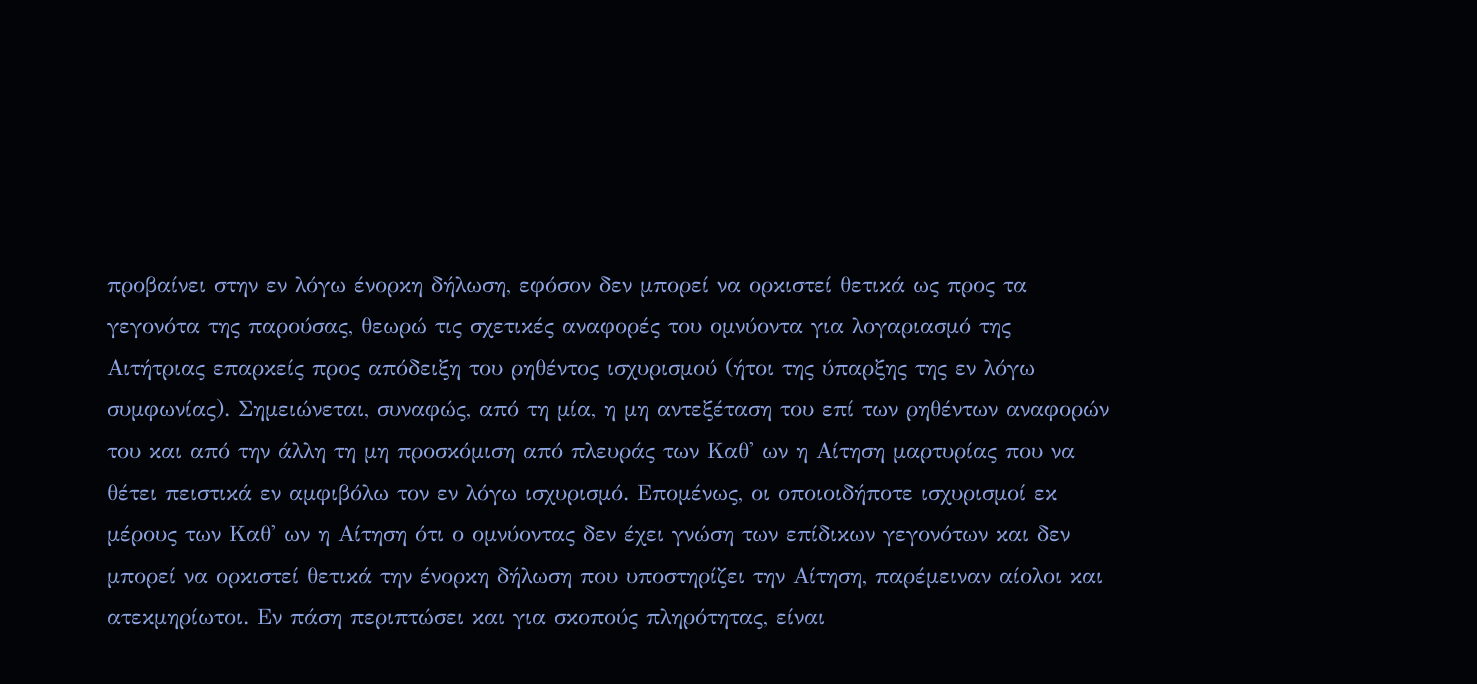προβαίνει στην εν λόγω ένορκη δήλωση, εφόσον δεν μπορεί να ορκιστεί θετικά ως προς τα γεγονότα της παρούσας, θεωρώ τις σχετικές αναφορές του ομνύοντα για λογαριασμό της Αιτήτριας επαρκείς προς απόδειξη του ρηθέντος ισχυρισμού (ήτοι της ύπαρξης της εν λόγω συμφωνίας). Σημειώνεται, συναφώς, από τη μία, η μη αντεξέταση του επί των ρηθέντων αναφορών του και από την άλλη τη μη προσκόμιση από πλευράς των Καθ' ων η Αίτηση μαρτυρίας που να θέτει πειστικά εν αμφιβόλω τον εν λόγω ισχυρισμό. Επομένως, οι οποιοιδήποτε ισχυρισμοί εκ μέρους των Καθ' ων η Αίτηση ότι ο ομνύοντας δεν έχει γνώση των επίδικων γεγονότων και δεν μπορεί να ορκιστεί θετικά την ένορκη δήλωση που υποστηρίζει την Αίτηση, παρέμειναν αίολοι και ατεκμηρίωτοι. Εν πάση περιπτώσει και για σκοπούς πληρότητας, είναι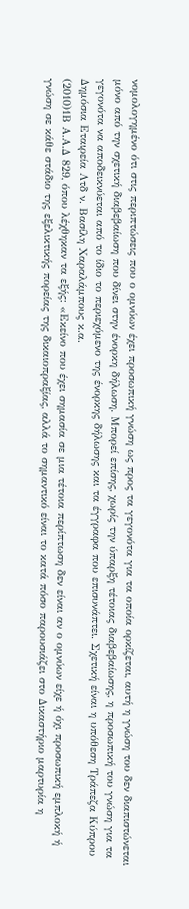νομολογημένο ότι στις περιπτώσεις που ο ομνύων έχει προσωπική γνώση ως προς τα γεγονότα για τα οποία ορκίζεται, αυτή η γνώση του δεν διαπιστώνεται μόνο από την σχετική διαβεβαίωση που δίνει στην ένορκη δήλωση. Μπορεί επίσης, χωρίς την ύπαρξη τέτοιας διαβεβαίωσης, η προσωπική του γνώση για τα γεγονότα να αποδεικνύεται από το ίδιο το περιεχόμενο της ένορκης δήλωσης και τα έγγραφα που επισυνάπτει. Σχετική είναι η υπόθεση Τράπεζα Κύπρου Δημόσια Εταιρεία Λτδ ν. Βασίλη Χαραλάμπους κ.α.
(2010)1Β Α.Α.Δ 829, όπου λέχθηκαν τα εξής: «Εκείνο που έχει σημασία σε μια τέτοια περίπτωση δεν είναι αν ο ομνύων είχε ή όχι προσωπική εμπλοκή ή γνώση σε κάθε στάδιο της εξελικτικής πορείας της δικαιοπραξίας, αλλά το σημαντικό είναι το κατά πόσο παρουσιάζει στο Δικαστήριο μαρτυρία η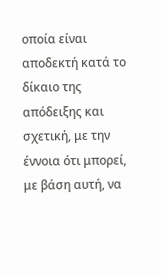οποία είναι αποδεκτή κατά το δίκαιο της απόδειξης και σχετική, με την έννοια ότι μπορεί, με βάση αυτή, να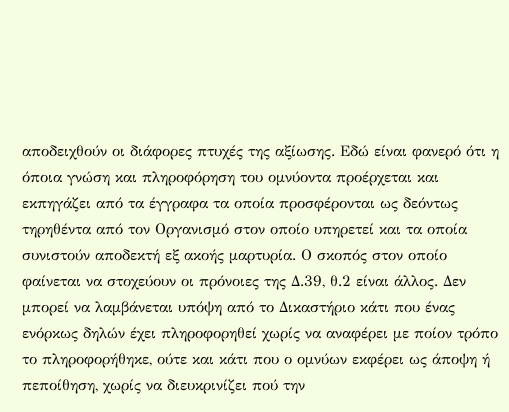αποδειχθούν οι διάφορες πτυχές της αξίωσης. Εδώ είναι φανερό ότι η όποια γνώση και πληροφόρηση του ομνύοντα προέρχεται και εκπηγάζει από τα έγγραφα τα οποία προσφέρονται ως δεόντως τηρηθέντα από τον Οργανισμό στον οποίο υπηρετεί και τα οποία συνιστούν αποδεκτή εξ ακοής μαρτυρία. Ο σκοπός στον οποίο φαίνεται να στοχεύουν οι πρόνοιες της Δ.39, θ.2 είναι άλλος. Δεν μπορεί να λαμβάνεται υπόψη από το Δικαστήριο κάτι που ένας ενόρκως δηλών έχει πληροφορηθεί χωρίς να αναφέρει με ποίον τρόπο το πληροφορήθηκε, ούτε και κάτι που ο ομνύων εκφέρει ως άποψη ή πεποίθηση, χωρίς να διευκρινίζει πού την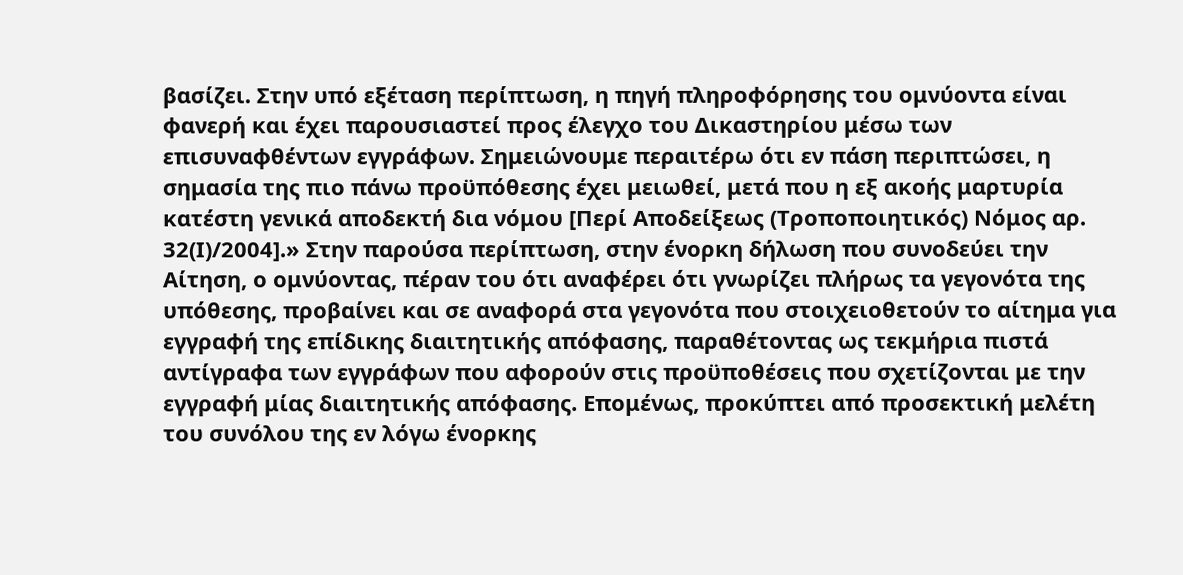βασίζει. Στην υπό εξέταση περίπτωση, η πηγή πληροφόρησης του ομνύοντα είναι φανερή και έχει παρουσιαστεί προς έλεγχο του Δικαστηρίου μέσω των επισυναφθέντων εγγράφων. Σημειώνουμε περαιτέρω ότι εν πάση περιπτώσει, η σημασία της πιο πάνω προϋπόθεσης έχει μειωθεί, μετά που η εξ ακοής μαρτυρία κατέστη γενικά αποδεκτή δια νόμου [Περί Αποδείξεως (Τροποποιητικός) Νόμος αρ. 32(Ι)/2004].» Στην παρούσα περίπτωση, στην ένορκη δήλωση που συνοδεύει την Αίτηση, ο ομνύοντας, πέραν του ότι αναφέρει ότι γνωρίζει πλήρως τα γεγονότα της υπόθεσης, προβαίνει και σε αναφορά στα γεγονότα που στοιχειοθετούν το αίτημα για εγγραφή της επίδικης διαιτητικής απόφασης, παραθέτοντας ως τεκμήρια πιστά αντίγραφα των εγγράφων που αφορούν στις προϋποθέσεις που σχετίζονται με την εγγραφή μίας διαιτητικής απόφασης. Επομένως, προκύπτει από προσεκτική μελέτη του συνόλου της εν λόγω ένορκης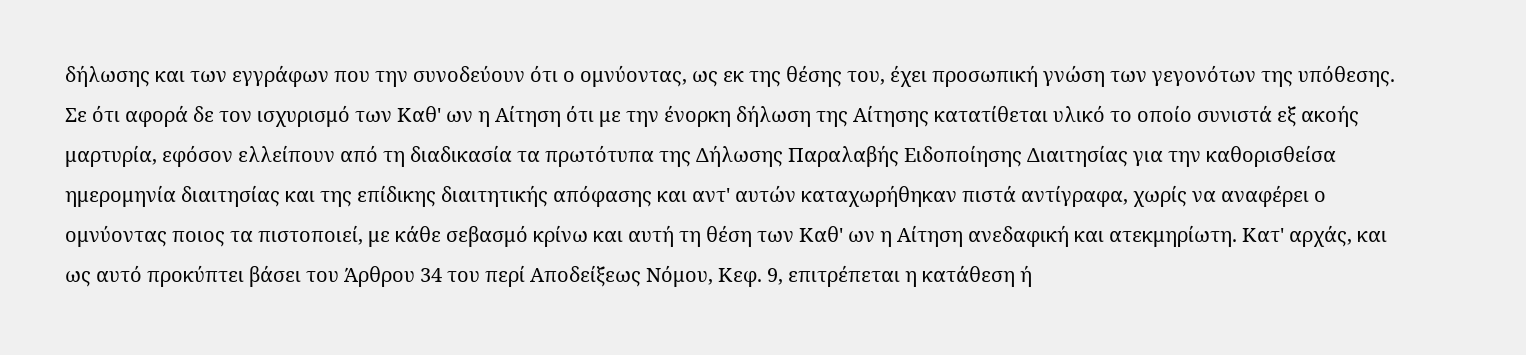δήλωσης και των εγγράφων που την συνοδεύουν ότι ο ομνύοντας, ως εκ της θέσης του, έχει προσωπική γνώση των γεγονότων της υπόθεσης. Σε ότι αφορά δε τον ισχυρισμό των Καθ' ων η Αίτηση ότι με την ένορκη δήλωση της Αίτησης κατατίθεται υλικό το οποίο συνιστά εξ ακοής μαρτυρία, εφόσον ελλείπουν από τη διαδικασία τα πρωτότυπα της Δήλωσης Παραλαβής Ειδοποίησης Διαιτησίας για την καθορισθείσα ημερομηνία διαιτησίας και της επίδικης διαιτητικής απόφασης και αντ' αυτών καταχωρήθηκαν πιστά αντίγραφα, χωρίς να αναφέρει ο ομνύοντας ποιος τα πιστοποιεί, με κάθε σεβασμό κρίνω και αυτή τη θέση των Καθ' ων η Αίτηση ανεδαφική και ατεκμηρίωτη. Κατ' αρχάς, και ως αυτό προκύπτει βάσει του Άρθρου 34 του περί Αποδείξεως Νόμου, Κεφ. 9, επιτρέπεται η κατάθεση ή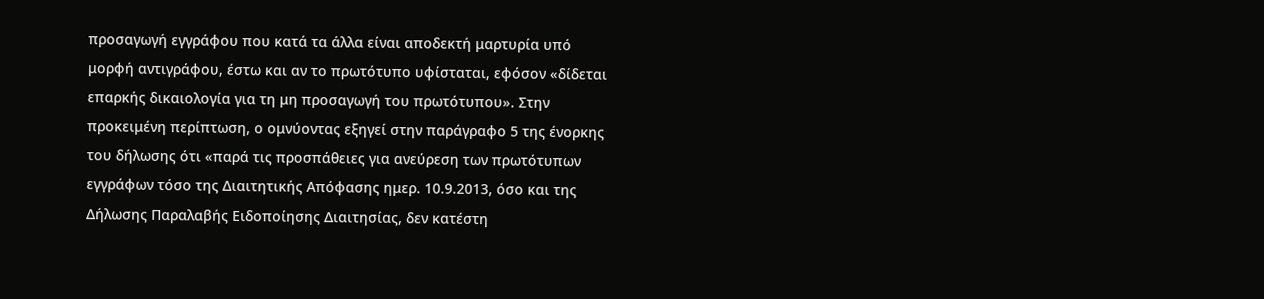προσαγωγή εγγράφου που κατά τα άλλα είναι αποδεκτή μαρτυρία υπό μορφή αντιγράφου, έστω και αν το πρωτότυπο υφίσταται, εφόσον «δίδεται επαρκής δικαιολογία για τη μη προσαγωγή του πρωτότυπου». Στην προκειμένη περίπτωση, ο ομνύοντας εξηγεί στην παράγραφο 5 της ένορκης του δήλωσης ότι «παρά τις προσπάθειες για ανεύρεση των πρωτότυπων εγγράφων τόσο της Διαιτητικής Απόφασης ημερ. 10.9.2013, όσο και της Δήλωσης Παραλαβής Ειδοποίησης Διαιτησίας, δεν κατέστη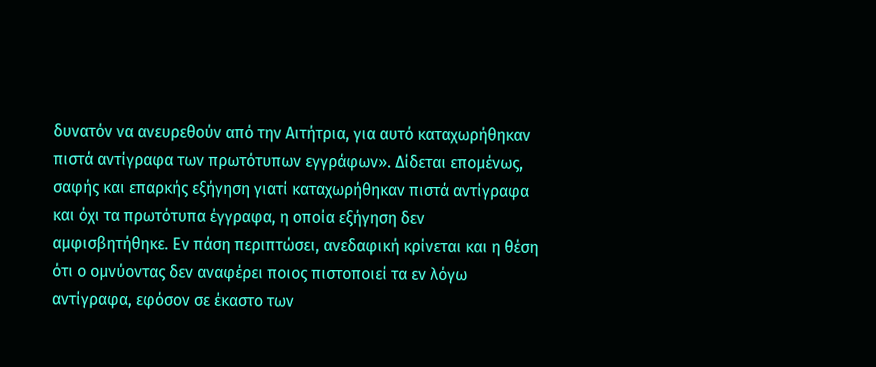δυνατόν να ανευρεθούν από την Αιτήτρια, για αυτό καταχωρήθηκαν πιστά αντίγραφα των πρωτότυπων εγγράφων». Δίδεται επομένως, σαφής και επαρκής εξήγηση γιατί καταχωρήθηκαν πιστά αντίγραφα και όχι τα πρωτότυπα έγγραφα, η οποία εξήγηση δεν αμφισβητήθηκε. Εν πάση περιπτώσει, ανεδαφική κρίνεται και η θέση ότι ο ομνύοντας δεν αναφέρει ποιος πιστοποιεί τα εν λόγω αντίγραφα, εφόσον σε έκαστο των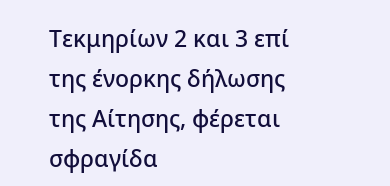Τεκμηρίων 2 και 3 επί της ένορκης δήλωσης της Αίτησης, φέρεται σφραγίδα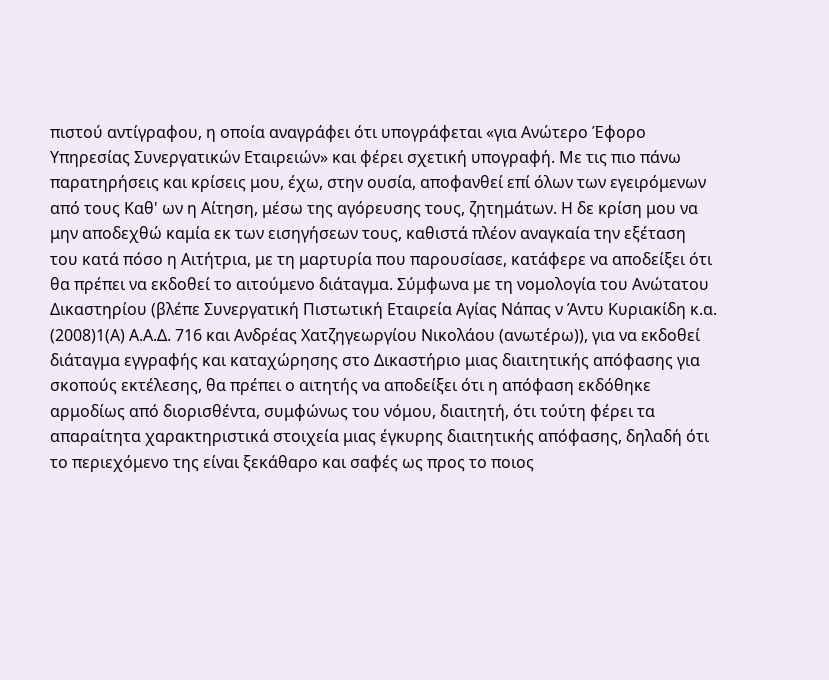πιστού αντίγραφου, η οποία αναγράφει ότι υπογράφεται «για Ανώτερο Έφορο Υπηρεσίας Συνεργατικών Εταιρειών» και φέρει σχετική υπογραφή. Με τις πιο πάνω παρατηρήσεις και κρίσεις μου, έχω, στην ουσία, αποφανθεί επί όλων των εγειρόμενων από τους Καθ' ων η Αίτηση, μέσω της αγόρευσης τους, ζητημάτων. Η δε κρίση μου να μην αποδεχθώ καμία εκ των εισηγήσεων τους, καθιστά πλέον αναγκαία την εξέταση του κατά πόσο η Αιτήτρια, με τη μαρτυρία που παρουσίασε, κατάφερε να αποδείξει ότι θα πρέπει να εκδοθεί το αιτούμενο διάταγμα. Σύμφωνα με τη νομολογία του Ανώτατου Δικαστηρίου (βλέπε Συνεργατική Πιστωτική Εταιρεία Αγίας Νάπας ν Άντυ Κυριακίδη κ.α.
(2008)1(Α) Α.Α.Δ. 716 και Ανδρέας Χατζηγεωργίου Νικολάου (ανωτέρω)), για να εκδοθεί διάταγμα εγγραφής και καταχώρησης στο Δικαστήριο μιας διαιτητικής απόφασης για σκοπούς εκτέλεσης, θα πρέπει ο αιτητής να αποδείξει ότι η απόφαση εκδόθηκε αρμοδίως από διορισθέντα, συμφώνως του νόμου, διαιτητή, ότι τούτη φέρει τα απαραίτητα χαρακτηριστικά στοιχεία μιας έγκυρης διαιτητικής απόφασης, δηλαδή ότι το περιεχόμενο της είναι ξεκάθαρο και σαφές ως προς το ποιος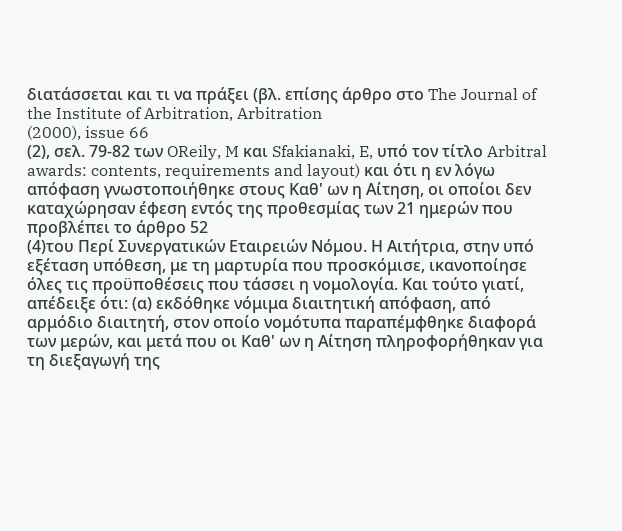διατάσσεται και τι να πράξει (βλ. επίσης άρθρο στο The Journal of the Institute of Arbitration, Arbitration
(2000), issue 66
(2), σελ. 79-82 των OReily, M και Sfakianaki, E, υπό τον τίτλο Arbitral awards: contents, requirements and layout) και ότι η εν λόγω απόφαση γνωστοποιήθηκε στους Καθ' ων η Αίτηση, οι οποίοι δεν καταχώρησαν έφεση εντός της προθεσμίας των 21 ημερών που προβλέπει το άρθρο 52
(4)του Περί Συνεργατικών Εταιρειών Νόμου. Η Αιτήτρια, στην υπό εξέταση υπόθεση, με τη μαρτυρία που προσκόμισε, ικανοποίησε όλες τις προϋποθέσεις που τάσσει η νομολογία. Και τούτο γιατί, απέδειξε ότι: (α) εκδόθηκε νόμιμα διαιτητική απόφαση, από αρμόδιο διαιτητή, στον οποίο νομότυπα παραπέμφθηκε διαφορά των μερών, και μετά που οι Καθ' ων η Αίτηση πληροφορήθηκαν για τη διεξαγωγή της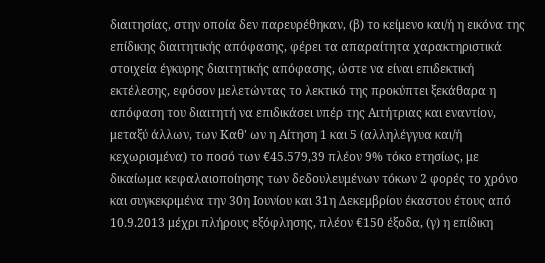διαιτησίας, στην οποία δεν παρευρέθηκαν, (β) το κείμενο και/ή η εικόνα της επίδικης διαιτητικής απόφασης, φέρει τα απαραίτητα χαρακτηριστικά στοιχεία έγκυρης διαιτητικής απόφασης, ώστε να είναι επιδεκτική εκτέλεσης, εφόσον μελετώντας το λεκτικό της προκύπτει ξεκάθαρα η απόφαση του διαιτητή να επιδικάσει υπέρ της Αιτήτριας και εναντίον, μεταξύ άλλων, των Καθ' ων η Αίτηση 1 και 5 (αλληλέγγυα και/ή κεχωρισμένα) το ποσό των €45.579,39 πλέον 9% τόκο ετησίως, με δικαίωμα κεφαλαιοποίησης των δεδουλευμένων τόκων 2 φορές το χρόνο και συγκεκριμένα την 30η Ιουνίου και 31η Δεκεμβρίου έκαστου έτους από 10.9.2013 μέχρι πλήρους εξόφλησης, πλέον €150 έξοδα, (γ) η επίδικη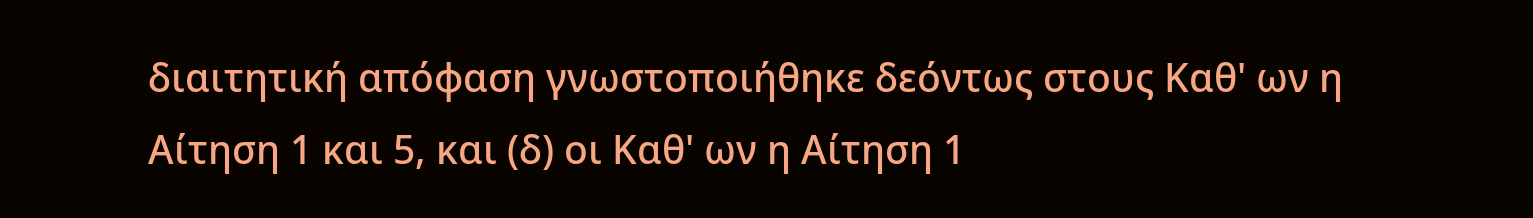διαιτητική απόφαση γνωστοποιήθηκε δεόντως στους Καθ' ων η Αίτηση 1 και 5, και (δ) οι Καθ' ων η Αίτηση 1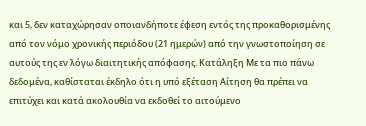και 5, δεν καταχώρησαν οποιανδήποτε έφεση εντός της προκαθορισμένης από τον νόμο χρονικής περιόδου (21 ημερών) από την γνωστοποίηση σε αυτούς της εν λόγω διαιτητικής απόφασης. Κατάληξη Με τα πιο πάνω δεδομένα, καθίσταται έκδηλο ότι η υπό εξέταση Αίτηση θα πρέπει να επιτύχει και κατά ακολουθία να εκδοθεί το αιτούμενο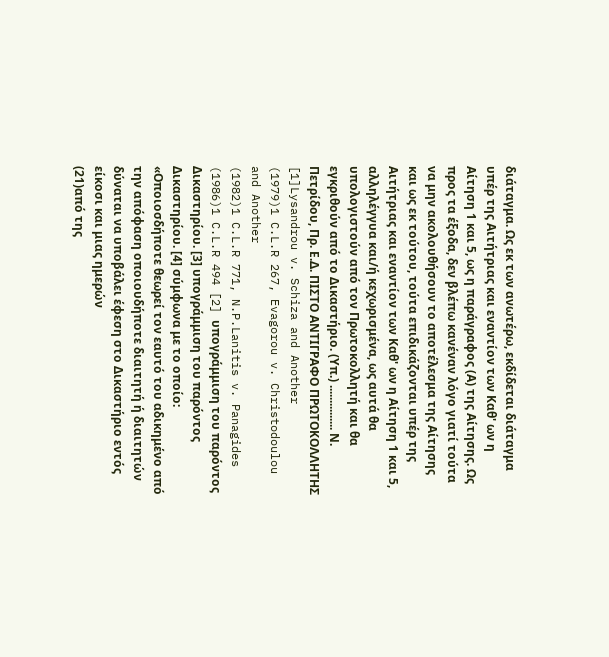διάταγμα. Ως εκ των ανωτέρω, εκδίδεται διάταγμα υπέρ της Αιτήτριας και εναντίον των Καθ' ων η Αίτηση 1 και 5, ως η παράγραφος (Α) της Αίτησης. Ως προς τα έξοδα, δεν βλέπω κανέναν λόγο γιατί τούτα να μην ακολουθήσουν το αποτέλεσμα της Αίτησης και ως εκ τούτου, τούτα επιδικάζονται υπέρ της Αιτήτριας και εναντίον των Καθ' ων η Αίτηση 1 και 5, αλληλέγγυα και/ή κεχωρισμένα, ως αυτά θα υπολογιστούν από τον Πρωτοκολλητή και θα εγκριθούν από το Δικαστήριο. (Υπ.) ............... Ν. Πετρίδου, Πρ. Ε.Δ. ΠΙΣΤΟ ΑΝΤΙΓΡΑΦΟ ΠΡΩΤΟΚΟΛΛΗΤΗΣ [1]Lysandrou v. Schiza and Another
(1979)1 C.L.R 267, Evagorou v. Christodoulou and Another
(1982)1 C.L.R 771, N.P.Lanitis v. Panagides
(1986)1 C.L.R 494 [2] υπογράμμιση του παρόντος Δικαστηρίου. [3] υπογράμμιση του παρόντος Δικαστηρίου. [4] σύμφωνα με το οποίο: «Οποιοσδήποτε θεωρεί τον εαυτό του αδικημένο από την απόφαση οποιουδήποτε διαιτητή ή διαιτητών δύναται να υποβάλει έφεση στο Δικαστήριο εντός είκοσι και μιας ημερών
(21)από της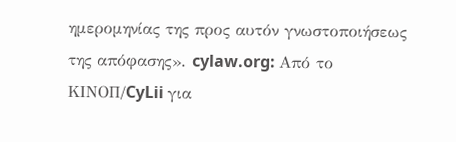ημερομηνίας της προς αυτόν γνωστοποιήσεως της απόφασης». cylaw.org: Από το ΚΙΝOΠ/CyLii για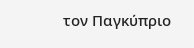τον Παγκύπριο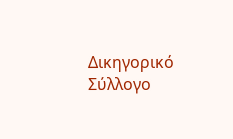Δικηγορικό Σύλλογο